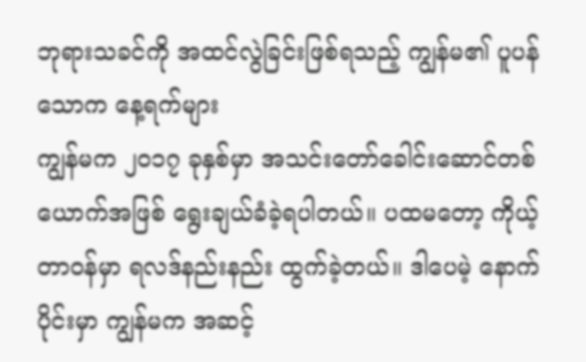ဘုရားသခင်ကို အထင်လွဲခြင်းဖြစ်ရသည့် ကျွန်မ၏ ပူပန်သောက နေ့ရက်များ
ကျွန်မက ၂၀၁၇ ခုနှစ်မှာ အသင်းတော်ခေါင်းဆောင်တစ်ယောက်အဖြစ် ရွေးချယ်ခံခဲ့ရပါတယ်။ ပထမတော့ ကိုယ့်တာဝန်မှာ ရလဒ်နည်းနည်း ထွက်ခဲ့တယ်။ ဒါပေမဲ့ နောက်ပိုင်းမှာ ကျွန်မက အဆင့်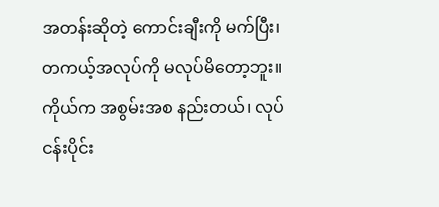အတန်းဆိုတဲ့ ကောင်းချီးကို မက်ပြီး၊ တကယ့်အလုပ်ကို မလုပ်မိတော့ဘူး။ ကိုယ်က အစွမ်းအစ နည်းတယ်၊ လုပ်ငန်းပိုင်း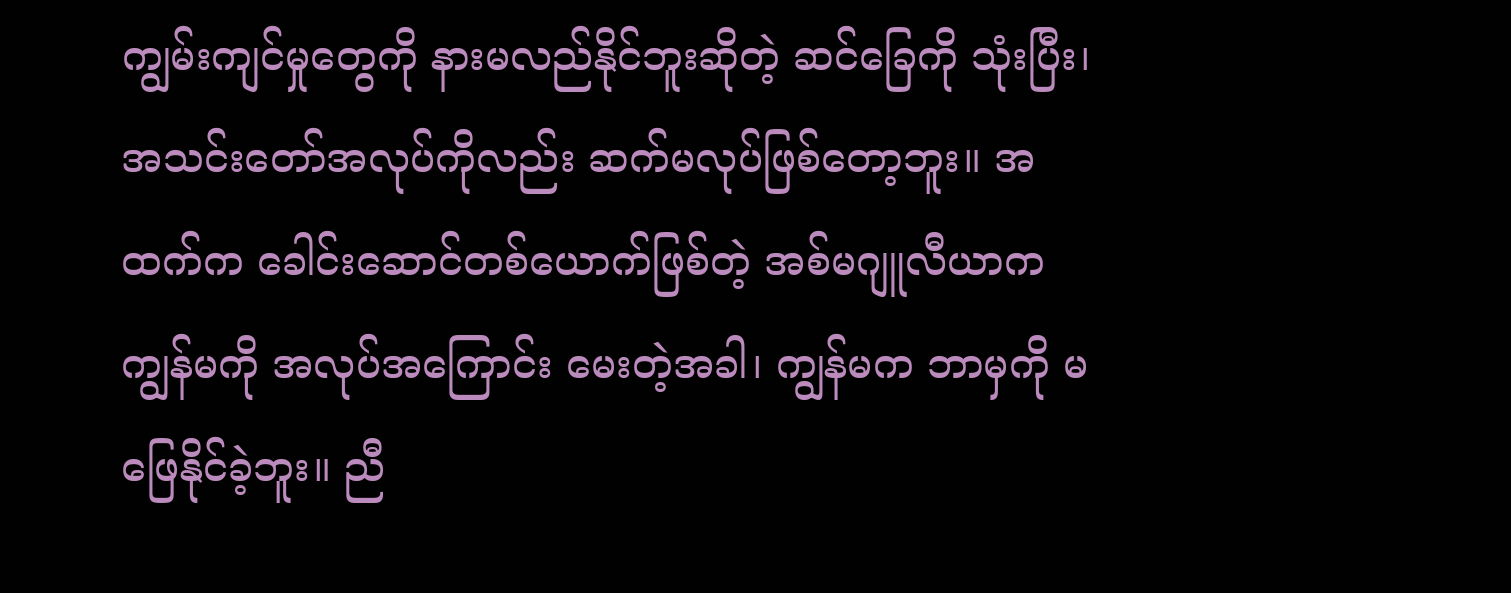ကျွမ်းကျင်မှုတွေကို နားမလည်နိုင်ဘူးဆိုတဲ့ ဆင်ခြေကို သုံးပြီး၊ အသင်းတော်အလုပ်ကိုလည်း ဆက်မလုပ်ဖြစ်တော့ဘူး။ အထက်က ခေါင်းဆောင်တစ်ယောက်ဖြစ်တဲ့ အစ်မဂျူလီယာက ကျွန်မကို အလုပ်အကြောင်း မေးတဲ့အခါ၊ ကျွန်မက ဘာမှကို မဖြေနိုင်ခဲ့ဘူး။ ညီ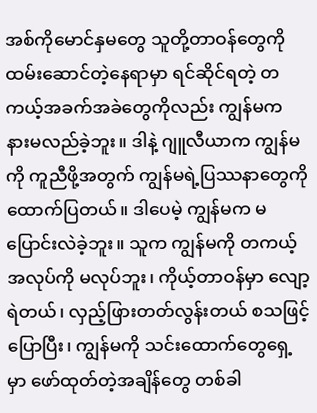အစ်ကိုမောင်နှမတွေ သူတို့တာဝန်တွေကို ထမ်းဆောင်တဲ့နေရာမှာ ရင်ဆိုင်ရတဲ့ တကယ့်အခက်အခဲတွေကိုလည်း ကျွန်မက နားမလည်ခဲ့ဘူး။ ဒါနဲ့ ဂျူလီယာက ကျွန်မကို ကူညီဖို့အတွက် ကျွန်မရဲ့ပြဿနာတွေကို ထောက်ပြတယ်။ ဒါပေမဲ့ ကျွန်မက မပြောင်းလဲခဲ့ဘူး။ သူက ကျွန်မကို တကယ့်အလုပ်ကို မလုပ်ဘူး၊ ကိုယ့်တာဝန်မှာ လျော့ရဲတယ်၊ လှည့်ဖြားတတ်လွန်းတယ် စသဖြင့် ပြောပြီး၊ ကျွန်မကို သင်းထောက်တွေရှေ့မှာ ဖော်ထုတ်တဲ့အချိန်တွေ တစ်ခါ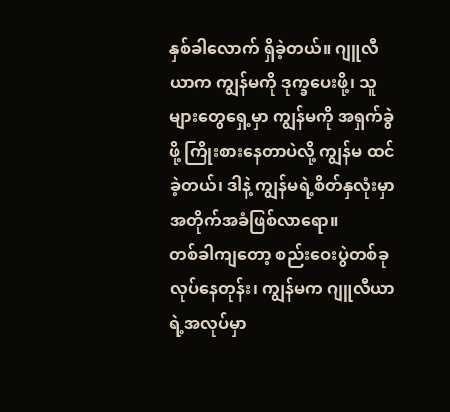နှစ်ခါလောက် ရှိခဲ့တယ်။ ဂျူလီယာက ကျွန်မကို ဒုက္ခပေးဖို့၊ သူများတွေရှေ့မှာ ကျွန်မကို အရှက်ခွဲဖို့ ကြိုးစားနေတာပဲလို့ ကျွန်မ ထင်ခဲ့တယ်၊ ဒါနဲ့ ကျွန်မရဲ့စိတ်နှလုံးမှာ အတိုက်အခံဖြစ်လာရော။
တစ်ခါကျတော့ စည်းဝေးပွဲတစ်ခု လုပ်နေတုန်း၊ ကျွန်မက ဂျူလီယာရဲ့အလုပ်မှာ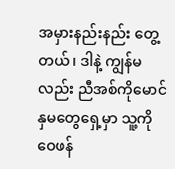အမှားနည်းနည်း တွေ့တယ်၊ ဒါနဲ့ ကျွန်မလည်း ညီအစ်ကိုမောင်နှမတွေရှေ့မှာ သူ့ကို ဝေဖန်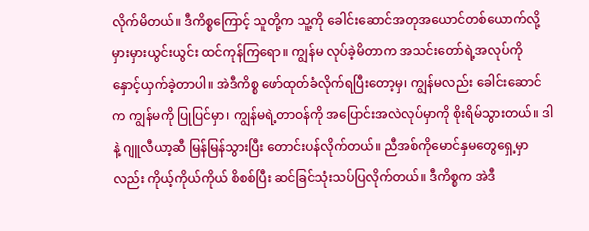လိုက်မိတယ်။ ဒီကိစ္စကြောင့် သူတို့က သူ့ကို ခေါင်းဆောင်အတုအယောင်တစ်ယောက်လို့ မှားမှားယွင်းယွင်း ထင်ကုန်ကြရော။ ကျွန်မ လုပ်ခဲ့မိတာက အသင်းတော်ရဲ့အလုပ်ကို နှောင့်ယှက်ခဲ့တာပါ။ အဲဒီကိစ္စ ဖော်ထုတ်ခံလိုက်ရပြီးတော့မှ၊ ကျွန်မလည်း ခေါင်းဆောင်က ကျွန်မကို ပြုပြင်မှာ၊ ကျွန်မရဲ့တာဝန်ကို အပြောင်းအလဲလုပ်မှာကို စိုးရိမ်သွားတယ်။ ဒါနဲ့ ဂျူလီယာ့ဆီ မြန်မြန်သွားပြီး တောင်းပန်လိုက်တယ်။ ညီအစ်ကိုမောင်နှမတွေရှေ့မှာလည်း ကိုယ့်ကိုယ်ကိုယ် စိစစ်ပြီး ဆင်ခြင်သုံးသပ်ပြလိုက်တယ်။ ဒီကိစ္စက အဲဒီ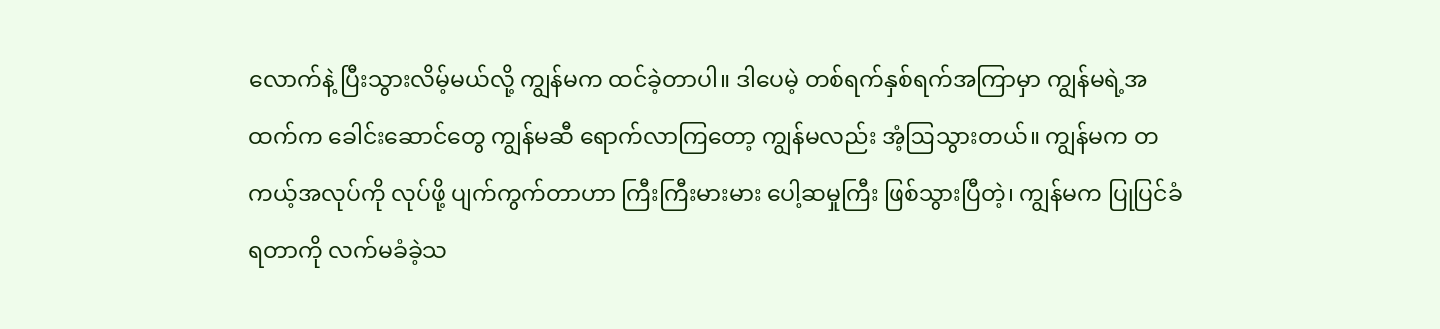လောက်နဲ့ ပြီးသွားလိမ့်မယ်လို့ ကျွန်မက ထင်ခဲ့တာပါ။ ဒါပေမဲ့ တစ်ရက်နှစ်ရက်အကြာမှာ ကျွန်မရဲ့အထက်က ခေါင်းဆောင်တွေ ကျွန်မဆီ ရောက်လာကြတော့ ကျွန်မလည်း အံ့ဩသွားတယ်။ ကျွန်မက တကယ့်အလုပ်ကို လုပ်ဖို့ ပျက်ကွက်တာဟာ ကြီးကြီးမားမား ပေါ့ဆမှုကြီး ဖြစ်သွားပြီတဲ့၊ ကျွန်မက ပြုပြင်ခံရတာကို လက်မခံခဲ့သ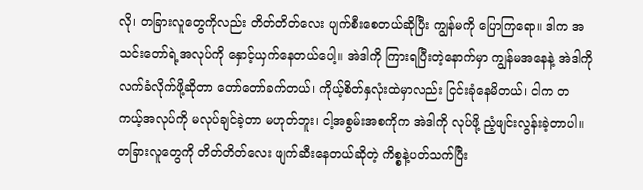လို၊ တခြားလူတွေကိုလည်း တိတ်တိတ်လေး ပျက်စီးစေတယ်ဆိုပြီး ကျွန်မကို ပြောကြရော။ ဒါက အသင်းတော်ရဲ့အလုပ်ကို နှောင့်ယှက်နေတယ်ပေါ့။ အဲဒါကို ကြားရပြီးတဲ့နောက်မှာ ကျွန်မအနေနဲ့ အဲဒါကို လက်ခံလိုက်ဖို့ဆိုတာ တော်တော်ခက်တယ်၊ ကိုယ့်စိတ်နှလုံးထဲမှာလည်း ငြင်းခုံနေမိတယ်၊ ငါက တကယ့်အလုပ်ကို မလုပ်ချင်ခဲ့တာ မဟုတ်ဘူး၊ ငါ့အစွမ်းအစကိုက အဲဒါကို လုပ်ဖို့ ညံ့ဖျင်းလွန်းခဲ့တာပါ။ တခြားလူတွေကို တိတ်တိတ်လေး ဖျက်ဆီးနေတယ်ဆိုတဲ့ ကိစ္စနဲ့ပတ်သက်ပြီး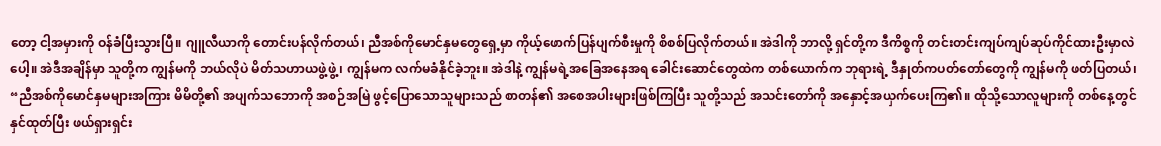တော့ ငါ့အမှားကို ဝန်ခံပြီးသွားပြီ။ ဂျူလီယာကို တောင်းပန်လိုက်တယ်၊ ညီအစ်ကိုမောင်နှမတွေရှေ့မှာ ကိုယ့်ဖောက်ပြန်ပျက်စီးမှုကို စိစစ်ပြလိုက်တယ်။ အဲဒါကို ဘာလို့ ရှင်တို့က ဒီကိစ္စကို တင်းတင်းကျပ်ကျပ်ဆုပ်ကိုင်ထားဦးမှာလဲ ပေါ့။ အဲဒီအချိန်မှာ သူတို့က ကျွန်မကို ဘယ်လိုပဲ မိတ်သဟာယဖွဲ့ဖွဲ့၊ ကျွန်မက လက်မခံနိုင်ခဲ့ဘူး။ အဲဒါနဲ့ ကျွန်မရဲ့အခြေအနေအရ ခေါင်းဆောင်တွေထဲက တစ်ယောက်က ဘုရားရဲ့ ဒီနှုတ်ကပတ်တော်တွေကို ကျွန်မကို ဖတ်ပြတယ်၊ “ညီအစ်ကိုမောင်နှမများအကြား မိမိတို့၏ အပျက်သဘောကို အစဉ်အမြဲ ဖွင့်ပြောသောသူများသည် စာတန်၏ အစေအပါးများဖြစ်ကြပြီး သူတို့သည် အသင်းတော်ကို အနှောင့်အယှက်ပေးကြ၏။ ထိုသို့သောလူများကို တစ်နေ့တွင် နှင်ထုတ်ပြီး ဖယ်ရှားရှင်း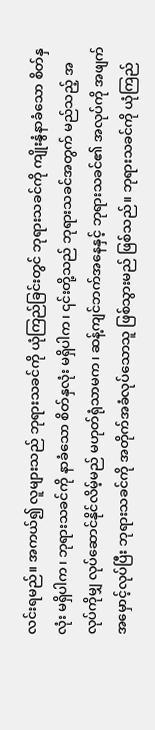လင်းရမည်။ အကယ်၍ လူများသည် ဘုရားသခင်ကို ယုံကြည်ခြင်းတွင် ဘုရားသခင်ကို ကျိုးနွံနာခံသော စိတ်နှလုံး မရှိပါက၊ ဘုရားသခင်ကို နာခံသော စိတ်နှလုံး မရှိပါက၊ ၎င်းတို့သည် ဘုရားသခင်အတွက် မည်သည့် အလုပ်ကိုမျှ လုပ်ဆောင်နိုင်လိမ့်မည် မဟုတ်ရုံသာမက၊ ဆန့်ကျင်ဘက်အနေနှင့် ဘုရားသခင်၏ အလုပ်ကို အဖျက်အမှောင့်လုပ်ပြီး ဘုရားသခင်ကို အတိုက်အခံလုပ်သောသူ ဖြစ်သွားမည် ဖြစ်သည်။ ဘုရားသခင်ကို ယုံကြည်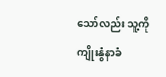သော်လည်း သူ့ကို ကျိုးနွံနာခံ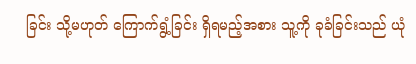ခြင်း သို့မဟုတ် ကြောက်ရွံ့ခြင်း ရှိရမည့်အစား သူ့ကို ခုခံခြင်းသည် ယုံ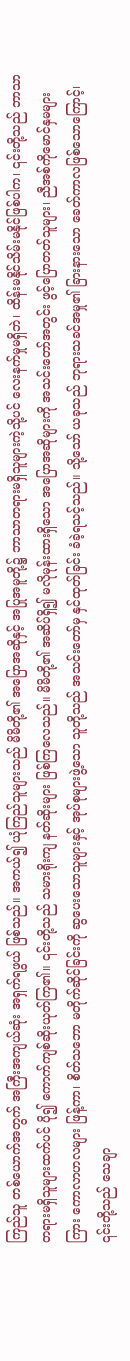ကြည်သူ တစ်ယောက်အတွက် အကြီးအကျယ်ဆုံး အရှက်ရဖွယ် ဖြစ်သည်။ အကယ်၍ ယုံကြည်သူများသည် မိမိတို့၏ အပြောအဆိုနှင့် အပြုအမူတို့၌ ဘာသာတရားမရှိသူများကဲ့သို့ပင် လေးနက်မှုမရှိဘဲ၊ ထိန်းမနိုင်သိမ်းမနိုင်ဖြစ်ပါက၊ ၎င်းတို့သည် ဘာသာတရားမရှိသူများထက်ပင် ပို၍ ကောက်ကျစ်ဆိုးယုတ်ကြ၏။ ၎င်းတို့သည် သမားရိုးကျ နတ်ဆိုးများ ဖြစ်ကြလေသည်။ မိမိတို့၏ အဆိပ်ရှိ၍ မလိုမုန်းထားရှိသော အပြောအဆိုများကို အသင်းတော်အတွင်း ဖွင့်ပြောတတ်သူများ၊ ညီအစ်ကိုမောင်နှမများကြား ကောလာဟလများ ဖြန့်ကာ၊ စိတ်သဘော မတိုက်ဆိုင်ခြင်းကို ဆွပေးသောသူများနှင့် အုပ်စုများဖွဲ့သော သူတို့သည် အသင်းတော်မှ နှင်ထုတ်ခြင်း ခံခဲ့ရသင့်သည်။ သို့သော် ယခုသည် ဘုရားသခင်အမှု၏ ခြားနားသော ခေတ်ကာလဖြစ်သောကြောင့်၊ ၎င်းတို့သည် သေချာ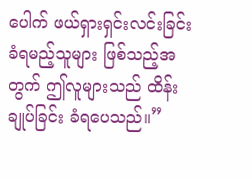ပေါက် ဖယ်ရှားရှင်းလင်းခြင်းခံရမည့်သူများ ဖြစ်သည့်အတွက် ဤလူများသည် ထိန်းချုပ်ခြင်း ခံရပေသည်။”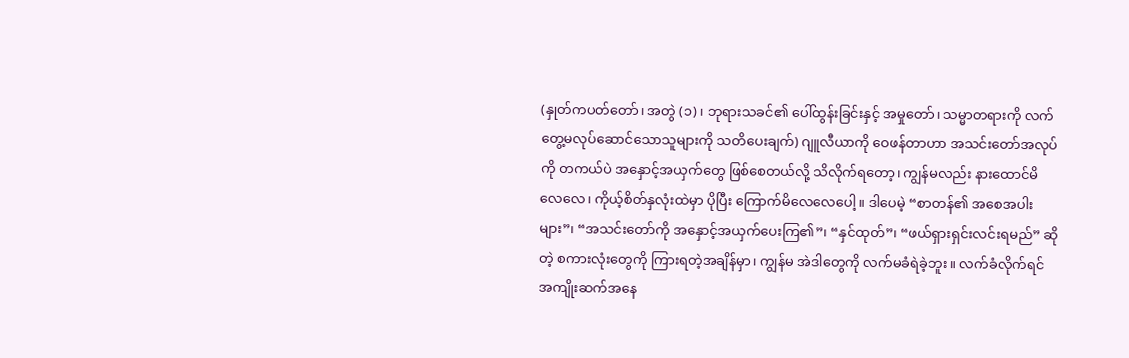(နှုတ်ကပတ်တော်၊ အတွဲ (၁)၊ ဘုရားသခင်၏ ပေါ်ထွန်းခြင်းနှင့် အမှုတော်၊ သမ္မာတရားကို လက်တွေ့မလုပ်ဆောင်သောသူများကို သတိပေးချက်) ဂျူလီယာကို ဝေဖန်တာဟာ အသင်းတော်အလုပ်ကို တကယ်ပဲ အနှောင့်အယှက်တွေ ဖြစ်စေတယ်လို့ သိလိုက်ရတော့၊ ကျွန်မလည်း နားထောင်မိလေလေ၊ ကိုယ့်စိတ်နှလုံးထဲမှာ ပိုပြီး ကြောက်မိလေလေပေါ့။ ဒါပေမဲ့ “စာတန်၏ အစေအပါးများ”၊ “အသင်းတော်ကို အနှောင့်အယှက်ပေးကြ၏”၊ “နှင်ထုတ်”၊ “ဖယ်ရှားရှင်းလင်းရမည်” ဆိုတဲ့ စကားလုံးတွေကို ကြားရတဲ့အချိန်မှာ၊ ကျွန်မ အဲဒါတွေကို လက်မခံရဲခဲ့ဘူး။ လက်ခံလိုက်ရင် အကျိုးဆက်အနေ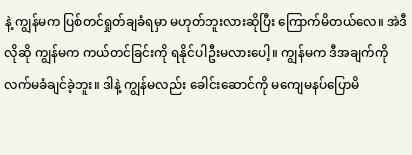နဲ့ ကျွန်မက ပြစ်တင်ရှုတ်ချခံရမှာ မဟုတ်ဘူးလားဆိုပြီး ကြောက်မိတယ်လေ။ အဲဒီလိုဆို ကျွန်မက ကယ်တင်ခြင်းကို ရနိုင်ပါဦးမလားပေါ့။ ကျွန်မက ဒီအချက်ကို လက်မခံချင်ခဲ့ဘူး။ ဒါနဲ့ ကျွန်မလည်း ခေါင်းဆောင်ကို မကျေမနပ်ပြောမိ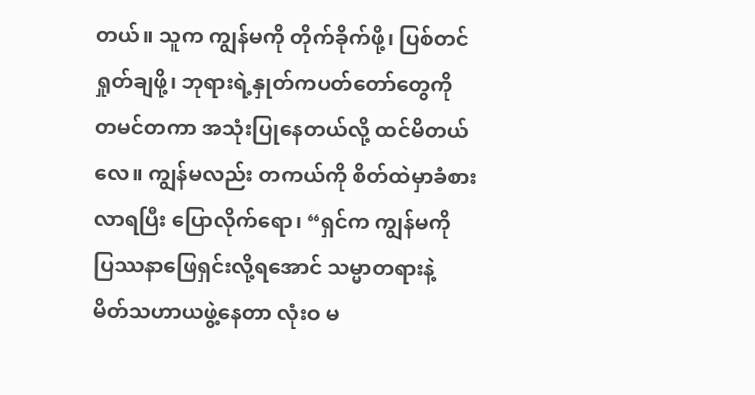တယ်။ သူက ကျွန်မကို တိုက်ခိုက်ဖို့၊ ပြစ်တင်ရှုတ်ချဖို့၊ ဘုရားရဲ့နှုတ်ကပတ်တော်တွေကို တမင်တကာ အသုံးပြုနေတယ်လို့ ထင်မိတယ်လေ။ ကျွန်မလည်း တကယ်ကို စိတ်ထဲမှာခံစားလာရပြီး ပြောလိုက်ရော၊ “ရှင်က ကျွန်မကို ပြဿနာဖြေရှင်းလို့ရအောင် သမ္မာတရားနဲ့ မိတ်သဟာယဖွဲ့နေတာ လုံးဝ မ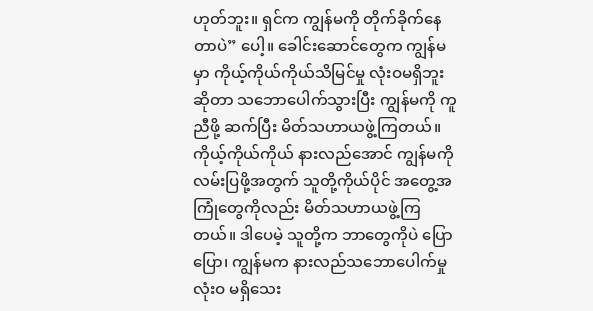ဟုတ်ဘူး။ ရှင်က ကျွန်မကို တိုက်ခိုက်နေတာပဲ” ပေါ့။ ခေါင်းဆောင်တွေက ကျွန်မမှာ ကိုယ့်ကိုယ်ကိုယ်သိမြင်မှု လုံးဝမရှိဘူးဆိုတာ သဘောပေါက်သွားပြီး ကျွန်မကို ကူညီဖို့ ဆက်ပြီး မိတ်သဟာယဖွဲ့ကြတယ်။ ကိုယ့်ကိုယ်ကိုယ် နားလည်အောင် ကျွန်မကို လမ်းပြဖို့အတွက် သူတို့ကိုယ်ပိုင် အတွေ့အကြုံတွေကိုလည်း မိတ်သဟာယဖွဲ့ကြတယ်။ ဒါပေမဲ့ သူတို့က ဘာတွေကိုပဲ ပြောပြော၊ ကျွန်မက နားလည်သဘောပေါက်မှု လုံးဝ မရှိသေး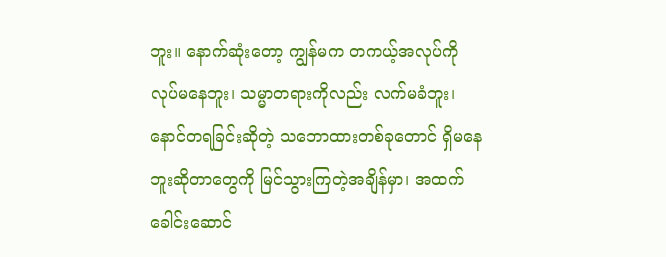ဘူး။ နောက်ဆုံးတော့ ကျွန်မက တကယ့်အလုပ်ကို လုပ်မနေဘူး၊ သမ္မာတရားကိုလည်း လက်မခံဘူး၊ နောင်တရခြင်းဆိုတဲ့ သဘောထားတစ်ခုတောင် ရှိမနေဘူးဆိုတာတွေကို မြင်သွားကြတဲ့အချိန်မှာ၊ အထက်ခေါင်းဆောင်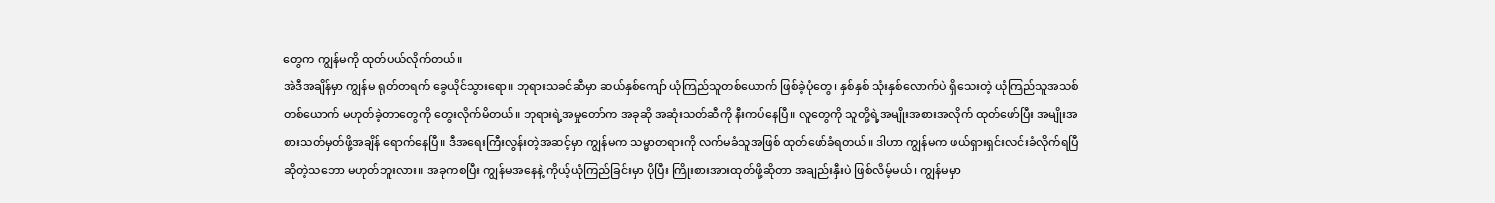တွေက ကျွန်မကို ထုတ်ပယ်လိုက်တယ်။
အဲဒီအချိန်မှာ ကျွန်မ ရုတ်တရက် ခွေယိုင်သွားရော။ ဘုရားသခင်ဆီမှာ ဆယ်နှစ်ကျော် ယုံကြည်သူတစ်ယောက် ဖြစ်ခဲ့ပုံတွေ၊ နှစ်နှစ် သုံးနှစ်လောက်ပဲ ရှိသေးတဲ့ ယုံကြည်သူအသစ်တစ်ယောက် မဟုတ်ခဲ့တာတွေကို တွေးလိုက်မိတယ်။ ဘုရားရဲ့အမှုတော်က အခုဆို အဆုံးသတ်ဆီကို နီးကပ်နေပြီ။ လူတွေကို သူတို့ရဲ့အမျိုးအစားအလိုက် ထုတ်ဖော်ပြီး အမျိုးအစားသတ်မှတ်ဖို့အချိန် ရောက်နေပြီ။ ဒီအရေးကြီးလွန်းတဲ့အဆင့်မှာ ကျွန်မက သမ္မာတရားကို လက်မခံသူအဖြစ် ထုတ်ဖော်ခံရတယ်။ ဒါဟာ ကျွန်မက ဖယ်ရှားရှင်းလင်းခံလိုက်ရပြီ ဆိုတဲ့သဘော မဟုတ်ဘူးလား။ အခုကစပြီး ကျွန်မအနေနဲ့ ကိုယ့်ယုံကြည်ခြင်းမှာ ပိုပြီး ကြိုးစားအားထုတ်ဖို့ဆိုတာ အချည်းနှီးပဲ ဖြစ်လိမ့်မယ်၊ ကျွန်မမှာ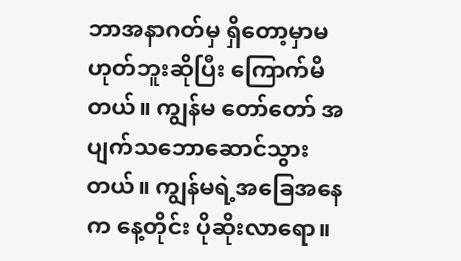ဘာအနာဂတ်မှ ရှိတော့မှာမဟုတ်ဘူးဆိုပြီး ကြောက်မိတယ်။ ကျွန်မ တော်တော် အပျက်သဘောဆောင်သွားတယ်။ ကျွန်မရဲ့အခြေအနေက နေ့တိုင်း ပိုဆိုးလာရော။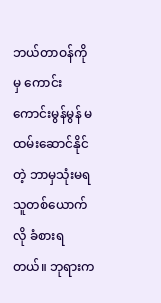ဘယ်တာဝန်ကိုမှ ကောင်းကောင်းမွန်မွန် မထမ်းဆောင်နိုင်တဲ့ ဘာမှသုံးမရသူတစ်ယောက်လို ခံစားရတယ်။ ဘုရားက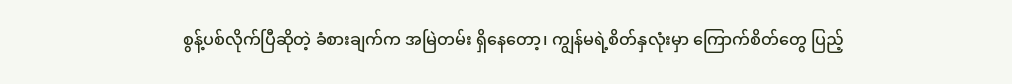စွန့်ပစ်လိုက်ပြီဆိုတဲ့ ခံစားချက်က အမြဲတမ်း ရှိနေတော့၊ ကျွန်မရဲ့စိတ်နှလုံးမှာ ကြောက်စိတ်တွေ ပြည့်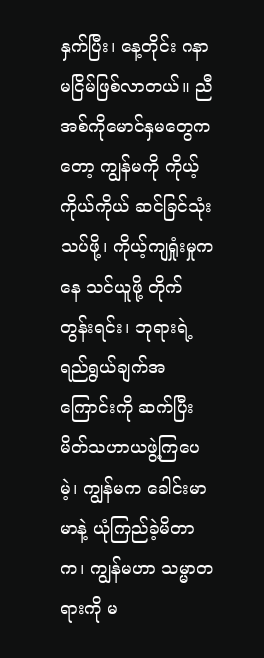နှက်ပြီး၊ နေ့တိုင်း ဂနာမငြိမ်ဖြစ်လာတယ်။ ညီအစ်ကိုမောင်နှမတွေကတော့ ကျွန်မကို ကိုယ့်ကိုယ်ကိုယ် ဆင်ခြင်သုံးသပ်ဖို့၊ ကိုယ့်ကျရှုံးမှုကနေ သင်ယူဖို့ တိုက်တွန်းရင်း၊ ဘုရားရဲ့ရည်ရွယ်ချက်အကြောင်းကို ဆက်ပြီး မိတ်သဟာယဖွဲ့ကြပေမဲ့၊ ကျွန်မက ခေါင်းမာမာနဲ့ ယုံကြည်ခဲ့မိတာက၊ ကျွန်မဟာ သမ္မာတရားကို မ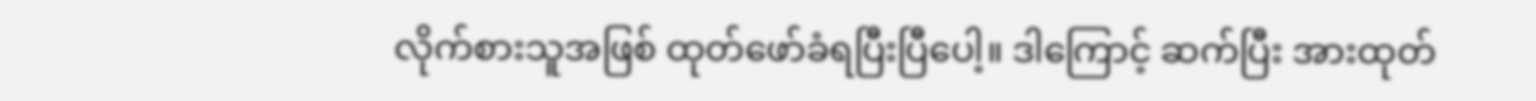လိုက်စားသူအဖြစ် ထုတ်ဖော်ခံရပြီးပြီပေါ့။ ဒါကြောင့် ဆက်ပြီး အားထုတ်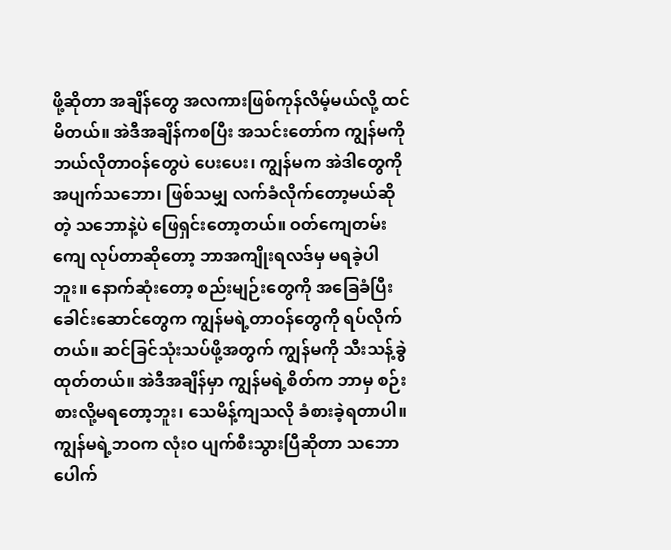ဖို့ဆိုတာ အချိန်တွေ အလကားဖြစ်ကုန်လိမ့်မယ်လို့ ထင်မိတယ်။ အဲဒီအချိန်ကစပြီး အသင်းတော်က ကျွန်မကို ဘယ်လိုတာဝန်တွေပဲ ပေးပေး၊ ကျွန်မက အဲဒါတွေကို အပျက်သဘော၊ ဖြစ်သမျှ လက်ခံလိုက်တော့မယ်ဆိုတဲ့ သဘောနဲ့ပဲ ဖြေရှင်းတော့တယ်။ ဝတ်ကျေတမ်းကျေ လုပ်တာဆိုတော့ ဘာအကျိုးရလဒ်မှ မရခဲ့ပါဘူး။ နောက်ဆုံးတော့ စည်းမျဉ်းတွေကို အခြေခံပြီး ခေါင်းဆောင်တွေက ကျွန်မရဲ့တာဝန်တွေကို ရပ်လိုက်တယ်။ ဆင်ခြင်သုံးသပ်ဖို့အတွက် ကျွန်မကို သီးသန့်ခွဲထုတ်တယ်။ အဲဒီအချိန်မှာ ကျွန်မရဲ့စိတ်က ဘာမှ စဉ်းစားလို့မရတော့ဘူး၊ သေမိန့်ကျသလို ခံစားခဲ့ရတာပါ။ ကျွန်မရဲ့ဘဝက လုံးဝ ပျက်စီးသွားပြီဆိုတာ သဘောပေါက်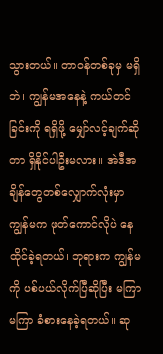သွားတယ်။ တာဝန်တစ်ခုမှ မရှိဘဲ၊ ကျွန်မအနေနဲ့ ကယ်တင်ခြင်းကို ရရှိဖို့ မျှော်လင့်ချက်ဆိုတာ ရှိနိုင်ပါဦးမလား။ အဲဒီအချိန်တွေတစ်လျှောက်လုံးမှာ ကျွန်မက ဖုတ်ကောင်လိုပဲ နေထိုင်ခဲ့ရတယ်၊ ဘုရားက ကျွန်မကို ပစ်ပယ်လိုက်ပြီဆိုပြီး မကြာမကြာ ခံစားနေခဲ့ရတယ်။ ဆု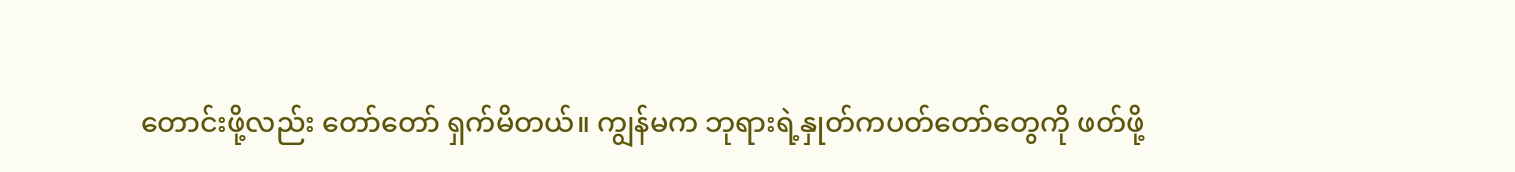တောင်းဖို့လည်း တော်တော် ရှက်မိတယ်။ ကျွန်မက ဘုရားရဲ့နှုတ်ကပတ်တော်တွေကို ဖတ်ဖို့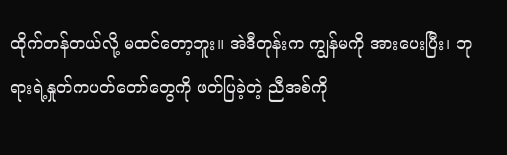ထိုက်တန်တယ်လို့ မထင်တော့ဘူး။ အဲဒီတုန်းက ကျွန်မကို အားပေးပြီး၊ ဘုရားရဲ့နှုတ်ကပတ်တော်တွေကို ဖတ်ပြခဲ့တဲ့ ညီအစ်ကို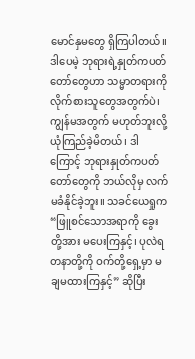မောင်နှမတွေ ရှိကြပါတယ်။ ဒါပေမဲ့ ဘုရားရဲ့နှုတ်ကပတ်တော်တွေဟာ သမ္မာတရားကို လိုက်စားသူတွေအတွက်ပဲ၊ ကျွန်မအတွက် မဟုတ်ဘူးလို့ ယုံကြည်ခဲ့မိတယ်၊ ဒါကြောင့် ဘုရားနှုတ်ကပတ်တော်တွေကို ဘယ်လိုမှ လက်မခံနိုင်ခဲ့ဘူး။ သခင်ယေရှုက “ဖြူစင်သောအရာကို ခွေးတို့အား မပေးကြနှင့်၊ ပုလဲရတနာတို့ကို ဝက်တို့ရှေ့မှာ မချမထားကြနှင့်” ဆိုပြီး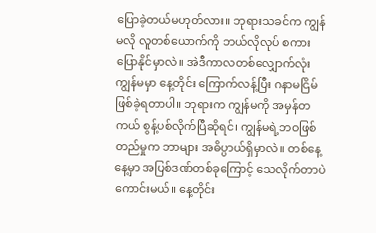ပြောခဲ့တယ်မဟုတ်လား။ ဘုရားသခင်က ကျွန်မလို လူတစ်ယောက်ကို ဘယ်လိုလုပ် စကားပြောနိုင်မှာလဲ။ အဲဒီကာလတစ်လျှောက်လုံး ကျွန်မမှာ နေ့တိုင်း ကြောက်လန့်ပြီး ဂနာမငြိမ်ဖြစ်ခဲ့ရတာပါ။ ဘုရားက ကျွန်မကို အမှန်တကယ် စွန့်ပစ်လိုက်ပြီဆိုရင်၊ ကျွန်မရဲ့ဘဝဖြစ်တည်မှုက ဘာများ အဓိပ္ပာယ်ရှိမှာလဲ။ တစ်နေ့နေ့မှာ အပြစ်ဒဏ်တစ်ခုကြောင့် သေလိုက်တာပဲ ကောင်းမယ်။ နေ့တိုင်း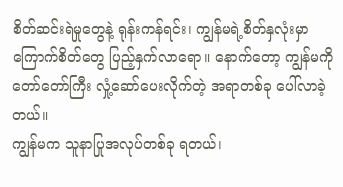စိတ်ဆင်းရဲမှုတွေနဲ့ ရုန်းကန်ရင်း၊ ကျွန်မရဲ့စိတ်နှလုံးမှာ ကြောက်စိတ်တွေ ပြည့်နှက်လာရော။ နောက်တော့ ကျွန်မကို တော်တော်ကြီး လှုံ့ဆော်ပေးလိုက်တဲ့ အရာတစ်ခု ပေါ်လာခဲ့တယ်။
ကျွန်မက သူနာပြုအလုပ်တစ်ခု ရတယ်၊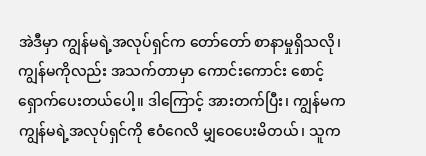အဲဒီမှာ ကျွန်မရဲ့အလုပ်ရှင်က တော်တော် စာနာမှုရှိသလို၊ ကျွန်မကိုလည်း အသက်တာမှာ ကောင်းကောင်း စောင့်ရှောက်ပေးတယ်ပေါ့။ ဒါကြောင့် အားတက်ပြီး၊ ကျွန်မက ကျွန်မရဲ့အလုပ်ရှင်ကို ဧဝံဂေလိ မျှဝေပေးမိတယ်၊ သူက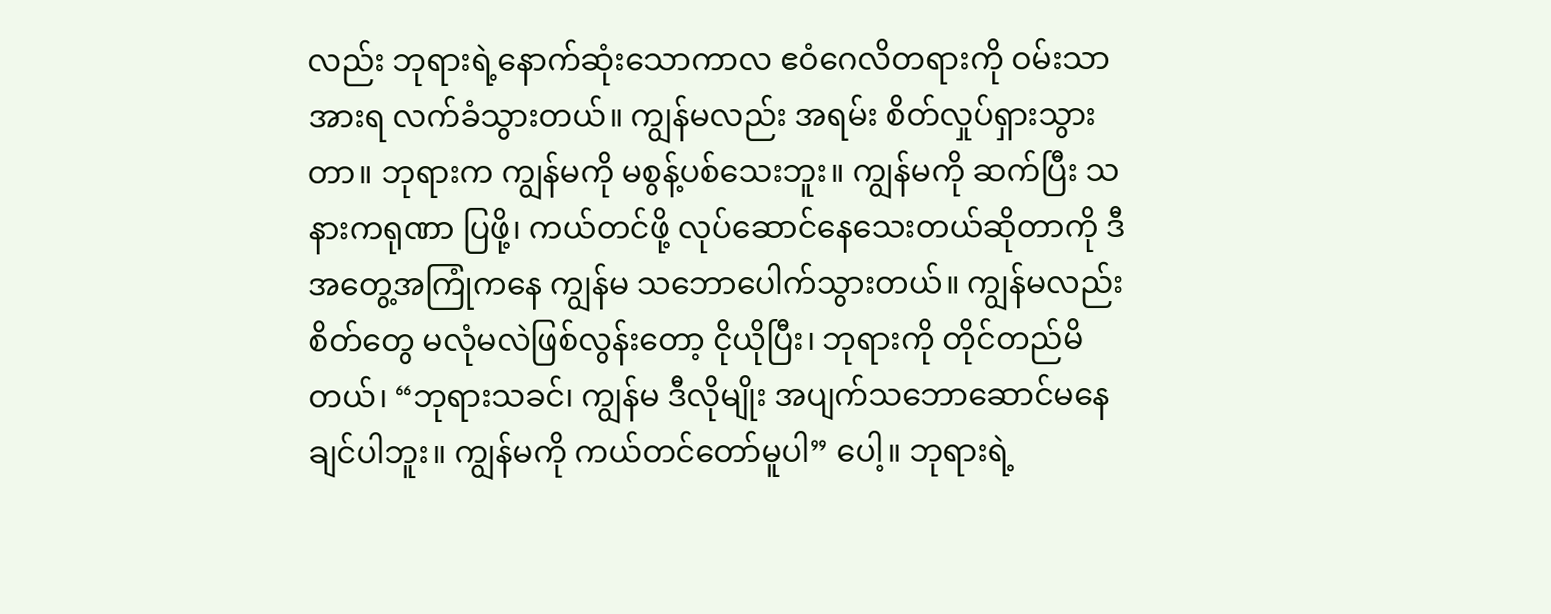လည်း ဘုရားရဲ့နောက်ဆုံးသောကာလ ဧဝံဂေလိတရားကို ဝမ်းသာအားရ လက်ခံသွားတယ်။ ကျွန်မလည်း အရမ်း စိတ်လှုပ်ရှားသွားတာ။ ဘုရားက ကျွန်မကို မစွန့်ပစ်သေးဘူး။ ကျွန်မကို ဆက်ပြီး သနားကရုဏာ ပြဖို့၊ ကယ်တင်ဖို့ လုပ်ဆောင်နေသေးတယ်ဆိုတာကို ဒီအတွေ့အကြုံကနေ ကျွန်မ သဘောပေါက်သွားတယ်။ ကျွန်မလည်း စိတ်တွေ မလုံမလဲဖြစ်လွန်းတော့ ငိုယိုပြီး၊ ဘုရားကို တိုင်တည်မိတယ်၊ “ဘုရားသခင်၊ ကျွန်မ ဒီလိုမျိုး အပျက်သဘောဆောင်မနေချင်ပါဘူး။ ကျွန်မကို ကယ်တင်တော်မူပါ” ပေါ့။ ဘုရားရဲ့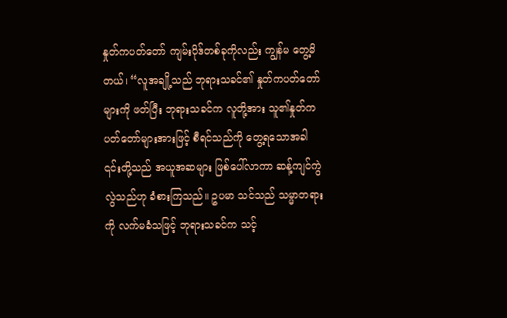နှုတ်ကပတ်တော် ကျမ်းပိုဒ်တစ်ခုကိုလည်း ကျွန်မ တွေ့မိတယ်၊ “လူအချို့သည် ဘုရားသခင်၏ နှုတ်ကပတ်တော်များကို ဖတ်ပြီး ဘုရားသခင်က လူတို့အား သူ၏နှုတ်ကပတ်တော်များအားဖြင့် စီရင်သည်ကို တွေ့ရသောအခါ ၎င်းတို့သည် အယူအဆများ ဖြစ်ပေါ်လာကာ ဆန့်ကျင်ကွဲလွဲသည်ဟု ခံစားကြသည်။ ဥပမာ သင်သည် သမ္မာတရားကို လက်မခံသဖြင့် ဘုရားသခင်က သင့်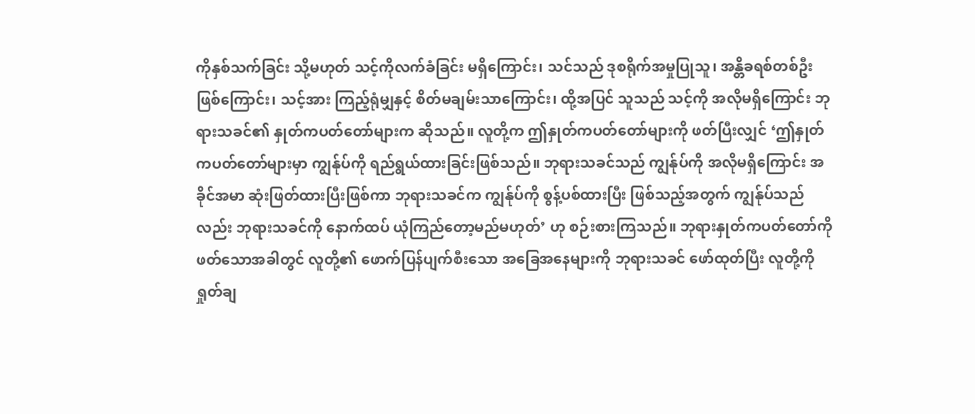ကိုနှစ်သက်ခြင်း သို့မဟုတ် သင့်ကိုလက်ခံခြင်း မရှိကြောင်း၊ သင်သည် ဒုစရိုက်အမှုပြုသူ၊ အန္တိခရစ်တစ်ဦး ဖြစ်ကြောင်း၊ သင့်အား ကြည့်ရုံမျှနှင့် စိတ်မချမ်းသာကြောင်း၊ ထို့အပြင် သူသည် သင့်ကို အလိုမရှိကြောင်း ဘုရားသခင်၏ နှုတ်ကပတ်တော်များက ဆိုသည်။ လူတို့က ဤနှုတ်ကပတ်တော်များကို ဖတ်ပြီးလျှင် ‘ဤနှုတ်ကပတ်တော်များမှာ ကျွန်ုပ်ကို ရည်ရွယ်ထားခြင်းဖြစ်သည်။ ဘုရားသခင်သည် ကျွန်ုပ်ကို အလိုမရှိကြောင်း အခိုင်အမာ ဆုံးဖြတ်ထားပြီးဖြစ်ကာ ဘုရားသခင်က ကျွန်ုပ်ကို စွန့်ပစ်ထားပြီး ဖြစ်သည့်အတွက် ကျွန်ုပ်သည်လည်း ဘုရားသခင်ကို နောက်ထပ် ယုံကြည်တော့မည်မဟုတ်’ ဟု စဉ်းစားကြသည်။ ဘုရားနှုတ်ကပတ်တော်ကို ဖတ်သောအခါတွင် လူတို့၏ ဖောက်ပြန်ပျက်စီးသော အခြေအနေများကို ဘုရားသခင် ဖော်ထုတ်ပြီး လူတို့ကို ရှုတ်ချ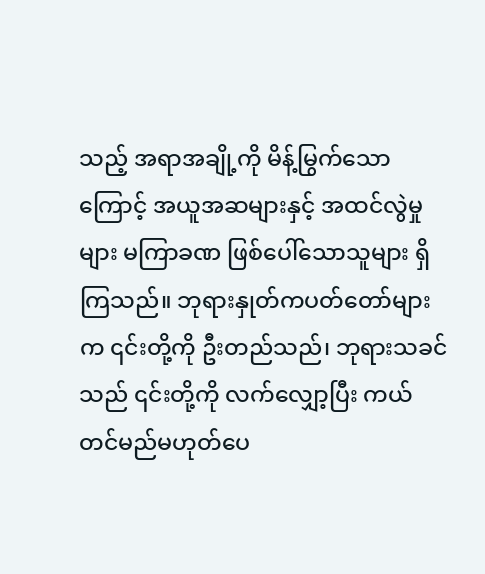သည့် အရာအချို့ကို မိန့်မြွက်သောကြောင့် အယူအဆများနှင့် အထင်လွဲမှုများ မကြာခဏ ဖြစ်ပေါ်သောသူများ ရှိကြသည်။ ဘုရားနှုတ်ကပတ်တော်များက ၎င်းတို့ကို ဦးတည်သည်၊ ဘုရားသခင်သည် ၎င်းတို့ကို လက်လျှော့ပြီး ကယ်တင်မည်မဟုတ်ပေ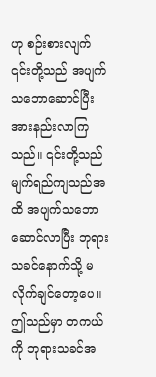ဟု စဉ်းစားလျက် ၎င်းတို့သည် အပျက်သဘောဆောင်ပြီး အားနည်းလာကြသည်။ ၎င်းတို့သည် မျက်ရည်ကျသည်အထိ အပျက်သဘောဆောင်လာပြီး ဘုရားသခင်နောက်သို့ မလိုက်ချင်တော့ပေ။ ဤသည်မှာ တကယ်ကို ဘုရားသခင်အ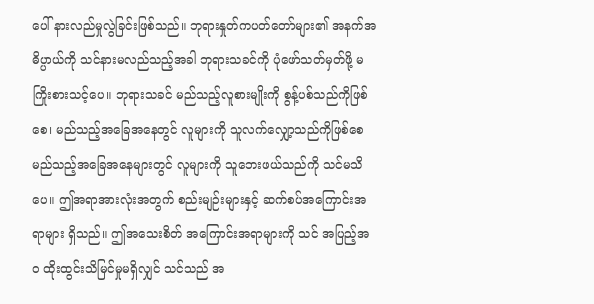ပေါ် နားလည်မှုလွဲခြင်းဖြစ်သည်။ ဘုရားနှုတ်ကပတ်တော်များ၏ အနက်အဓိပ္ပာယ်ကို သင်နားမလည်သည့်အခါ ဘုရားသခင်ကို ပုံဖော်သတ်မှတ်ဖို့ မကြိုးစားသင့်ပေ။ ဘုရားသခင် မည်သည့်လူစားမျိုးကို စွန့်ပစ်သည်ကိုဖြစ်စေ၊ မည်သည့်အခြေအနေတွင် လူများကို သူလက်လျှော့သည်ကိုဖြစ်စေ မည်သည့်အခြေအနေများတွင် လူများကို သူဘေးဖယ်သည်ကို သင်မသိပေ။ ဤအရာအားလုံးအတွက် စည်းမျဉ်းများနှင့် ဆက်စပ်အကြောင်းအရာများ ရှိသည်။ ဤအသေးစိတ် အကြောင်းအရာများကို သင် အပြည့်အဝ ထိုးထွင်းသိမြင်မှုမရှိလျှင် သင်သည် အ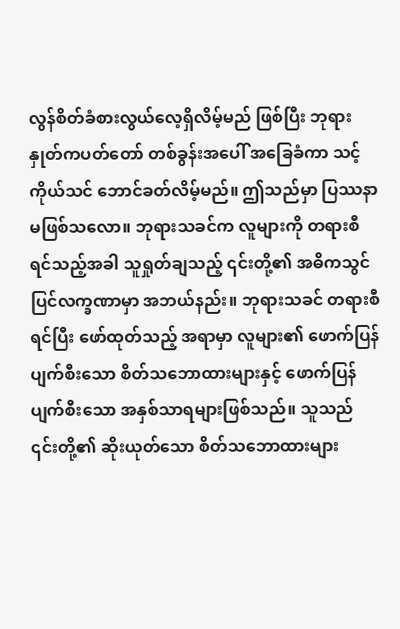လွန်စိတ်ခံစားလွယ်လေ့ရှိလိမ့်မည် ဖြစ်ပြီး ဘုရားနှုတ်ကပတ်တော် တစ်ခွန်းအပေါ် အခြေခံကာ သင့်ကိုယ်သင် ဘောင်ခတ်လိမ့်မည်။ ဤသည်မှာ ပြဿနာမဖြစ်သလော။ ဘုရားသခင်က လူများကို တရားစီရင်သည့်အခါ သူရှုတ်ချသည့် ၎င်းတို့၏ အဓိကသွင်ပြင်လက္ခဏာမှာ အဘယ်နည်း။ ဘုရားသခင် တရားစီရင်ပြီး ဖော်ထုတ်သည့် အရာမှာ လူများ၏ ဖောက်ပြန်ပျက်စီးသော စိတ်သဘောထားများနှင့် ဖောက်ပြန်ပျက်စီးသော အနှစ်သာရများဖြစ်သည်။ သူသည် ၎င်းတို့၏ ဆိုးယုတ်သော စိတ်သဘောထားများ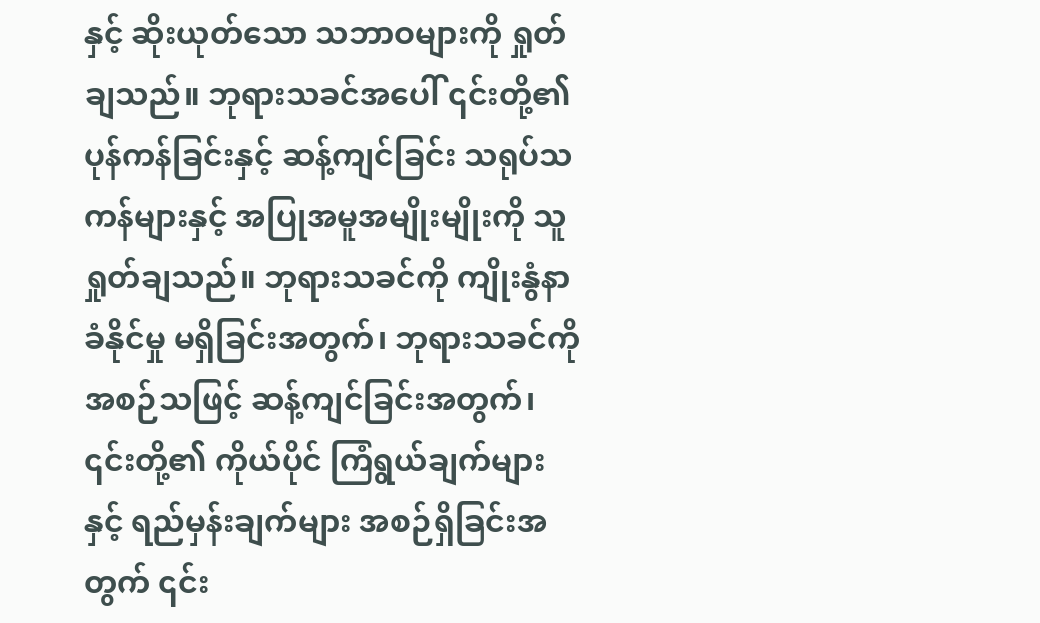နှင့် ဆိုးယုတ်သော သဘာဝများကို ရှုတ်ချသည်။ ဘုရားသခင်အပေါ် ၎င်းတို့၏ ပုန်ကန်ခြင်းနှင့် ဆန့်ကျင်ခြင်း သရုပ်သကန်များနှင့် အပြုအမူအမျိုးမျိုးကို သူရှုတ်ချသည်။ ဘုရားသခင်ကို ကျိုးနွံနာခံနိုင်မှု မရှိခြင်းအတွက်၊ ဘုရားသခင်ကို အစဉ်သဖြင့် ဆန့်ကျင်ခြင်းအတွက်၊ ၎င်းတို့၏ ကိုယ်ပိုင် ကြံရွယ်ချက်များနှင့် ရည်မှန်းချက်များ အစဉ်ရှိခြင်းအတွက် ၎င်း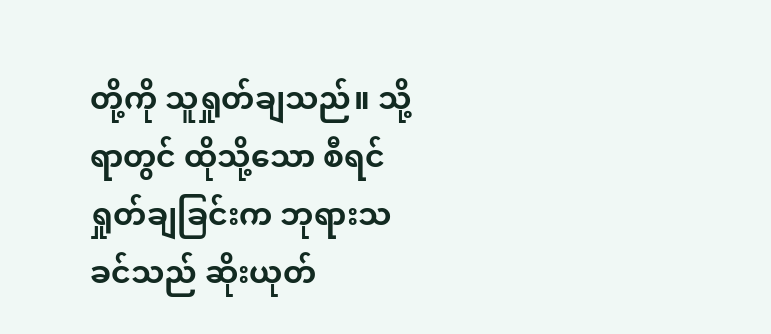တို့ကို သူရှုတ်ချသည်။ သို့ရာတွင် ထိုသို့သော စီရင်ရှုတ်ချခြင်းက ဘုရားသခင်သည် ဆိုးယုတ်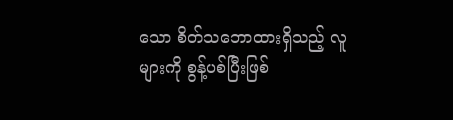သော စိတ်သဘောထားရှိသည့် လူများကို စွန့်ပစ်ပြီးဖြစ်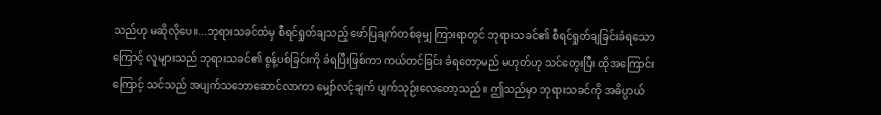သည်ဟု မဆိုလိုပေ။...ဘုရားသခင်ထံမှ စီရင်ရှုတ်ချသည့် ဖော်ပြချက်တစ်ခုမျှ ကြားရာတွင် ဘုရားသခင်၏ စီရင်ရှုတ်ချခြင်းခံရသောကြောင့် လူများသည် ဘုရားသခင်၏ စွန့်ပစ်ခြင်းကို ခံရပြီးဖြစ်ကာ ကယ်တင်ခြင်း ခံရတော့မည် မဟုတ်ဟု သင်တွေးပြီး ထိုအကြောင်းကြောင့် သင်သည် အပျက်သဘောဆောင်လာကာ မျှော်လင့်ချက် ပျက်သုဉ်းလေတော့သည်။ ဤသည်မှာ ဘုရားသခင်ကို အဓိပ္ပာယ်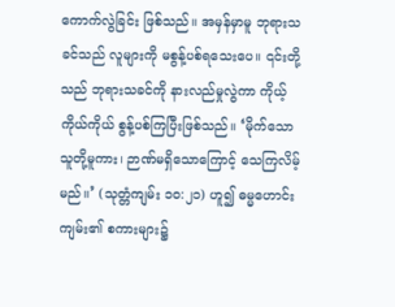ကောက်လွဲခြင်း ဖြစ်သည်။ အမှန်မှာမူ ဘုရားသခင်သည် လူများကို မစွန့်ပစ်ရသေးပေ။ ၎င်းတို့သည် ဘုရားသခင်ကို နားလည်မှုလွဲကာ ကိုယ့်ကိုယ်ကိုယ် စွန့်ပစ်ကြပြီးဖြစ်သည်။ ‘မိုက်သောသူတို့မူကား၊ ဉာဏ်မရှိသောကြောင့် သေကြလိမ့်မည်။’ (သုတ္တံကျမ်း ၁၀:၂၁) ဟူ၍ ဓမ္မဟောင်းကျမ်း၏ စကားများ၌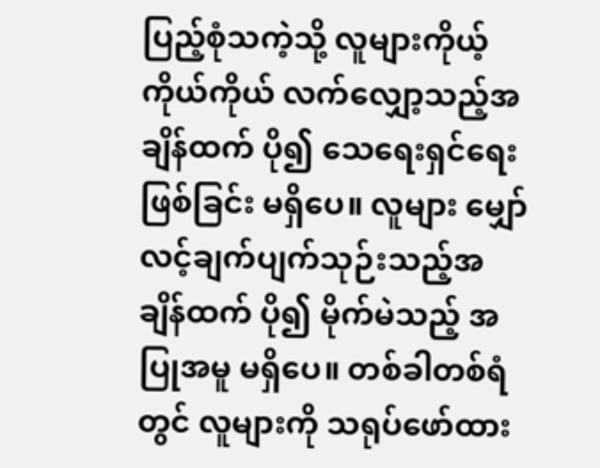ပြည့်စုံသကဲ့သို့ လူများကိုယ့်ကိုယ်ကိုယ် လက်လျှော့သည့်အချိန်ထက် ပို၍ သေရေးရှင်ရေးဖြစ်ခြင်း မရှိပေ။ လူများ မျှော်လင့်ချက်ပျက်သုဉ်းသည့်အချိန်ထက် ပို၍ မိုက်မဲသည့် အပြုအမူ မရှိပေ။ တစ်ခါတစ်ရံတွင် လူများကို သရုပ်ဖော်ထား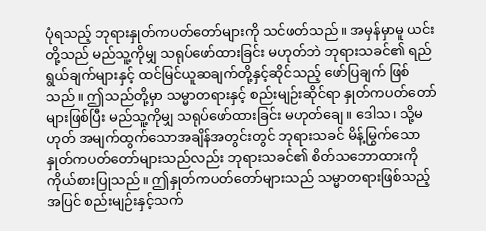ပုံရသည့် ဘုရားနှုတ်ကပတ်တော်များကို သင်ဖတ်သည်။ အမှန်မှာမူ ယင်းတို့သည် မည်သူ့ကိုမျှ သရုပ်ဖော်ထားခြင်း မဟုတ်ဘဲ ဘုရားသခင်၏ ရည်ရွယ်ချက်များနှင့် ထင်မြင်ယူဆချက်တို့နှင့်ဆိုင်သည့် ဖော်ပြချက် ဖြစ်သည်။ ဤသည်တို့မှာ သမ္မာတရားနှင့် စည်းမျဉ်းဆိုင်ရာ နှုတ်ကပတ်တော်များဖြစ်ပြီး မည်သူ့ကိုမျှ သရုပ်ဖော်ထားခြင်း မဟုတ်ချေ။ ဒေါသ၊ သို့မဟုတ် အမျက်ထွက်သောအချိန်အတွင်းတွင် ဘုရားသခင် မိန့်မြွက်သော နှုတ်ကပတ်တော်များသည်လည်း ဘုရားသခင်၏ စိတ်သဘောထားကို ကိုယ်စားပြုသည်။ ဤနှုတ်ကပတ်တော်များသည် သမ္မာတရားဖြစ်သည့်အပြင် စည်းမျဉ်းနှင့်သက်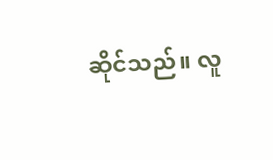ဆိုင်သည်။ လူ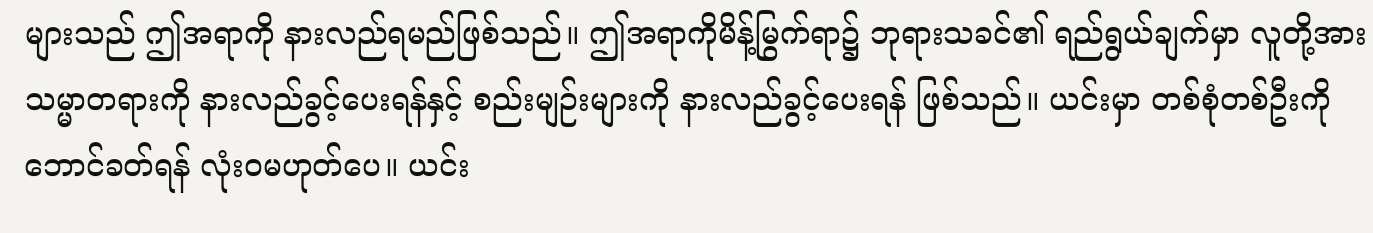များသည် ဤအရာကို နားလည်ရမည်ဖြစ်သည်။ ဤအရာကိုမိန့်မြွက်ရာ၌ ဘုရားသခင်၏ ရည်ရွယ်ချက်မှာ လူတို့အား သမ္မာတရားကို နားလည်ခွင့်ပေးရန်နှင့် စည်းမျဉ်းများကို နားလည်ခွင့်ပေးရန် ဖြစ်သည်။ ယင်းမှာ တစ်စုံတစ်ဦးကို ဘောင်ခတ်ရန် လုံးဝမဟုတ်ပေ။ ယင်း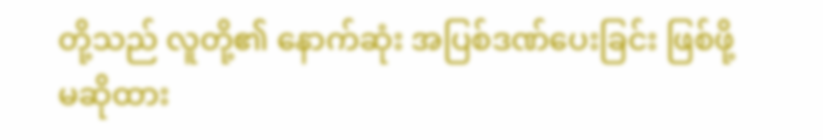တို့သည် လူတို့၏ နောက်ဆုံး အပြစ်ဒဏ်ပေးခြင်း ဖြစ်ဖို့မဆိုထား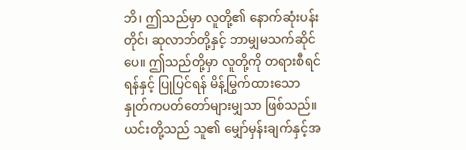ဘိ၊ ဤသည်မှာ လူတို့၏ နောက်ဆုံးပန်းတိုင်၊ ဆုလာဘ်တို့နှင့် ဘာမျှမသက်ဆိုင်ပေ။ ဤသည်တို့မှာ လူတို့ကို တရားစီရင်ရန်နှင့် ပြုပြင်ရန် မိန့်မြွက်ထားသော နှုတ်ကပတ်တော်များမျှသာ ဖြစ်သည်။ ယင်းတို့သည် သူ၏ မျှော်မှန်းချက်နှင့်အ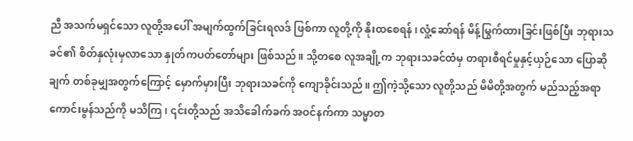ညီ အသက်မရှင်သော လူတို့အပေါ် အမျက်ထွက်ခြင်းရလဒ် ဖြစ်ကာ လူတို့ကို နိုးထစေရန်၊ လှုံ့ဆော်ရန် မိန့်မြွက်ထားခြင်းဖြစ်ပြီး ဘုရားသခင်၏ စိတ်နှလုံးမှလာသော နှုတ်ကပတ်တော်များ ဖြစ်သည်။ သို့တစေ လူအချို့က ဘုရားသခင်ထံမှ တရားစီရင်မှုနှင့်ယှဉ်သော ပြောဆိုချက် တစ်ခုမျှအတွက်ကြောင့် မှောက်မှားပြီး ဘုရားသခင်ကို ကျောခိုင်းသည်။ ဤကဲ့သို့သော လူတို့သည် မိမိတို့အတွက် မည်သည့်အရာ ကောင်းမွန်သည်ကို မသိကြ၊ ၎င်းတို့သည် အသိခေါက်ခက် အဝင်နက်ကာ သမ္မာတ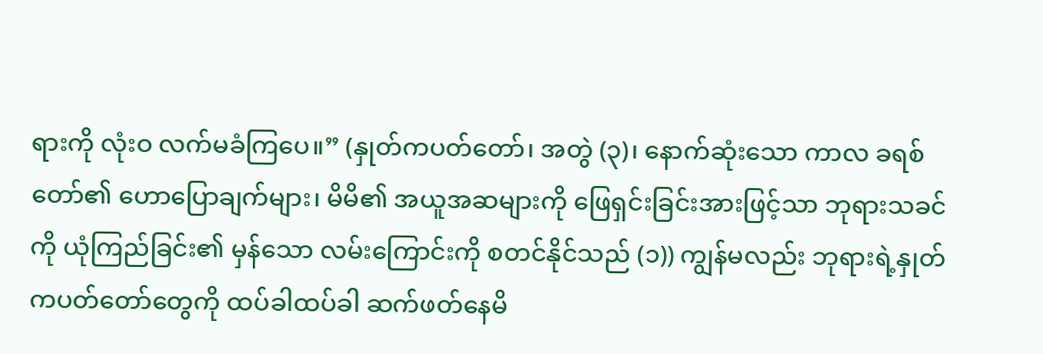ရားကို လုံးဝ လက်မခံကြပေ။” (နှုတ်ကပတ်တော်၊ အတွဲ (၃)၊ နောက်ဆုံးသော ကာလ ခရစ်တော်၏ ဟောပြောချက်များ၊ မိမိ၏ အယူအဆများကို ဖြေရှင်းခြင်းအားဖြင့်သာ ဘုရားသခင်ကို ယုံကြည်ခြင်း၏ မှန်သော လမ်းကြောင်းကို စတင်နိုင်သည် (၁)) ကျွန်မလည်း ဘုရားရဲ့နှုတ်ကပတ်တော်တွေကို ထပ်ခါထပ်ခါ ဆက်ဖတ်နေမိ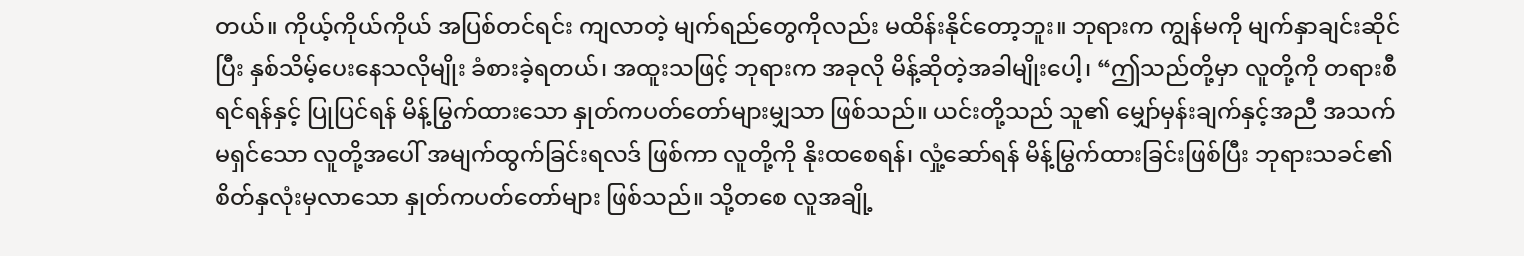တယ်။ ကိုယ့်ကိုယ်ကိုယ် အပြစ်တင်ရင်း ကျလာတဲ့ မျက်ရည်တွေကိုလည်း မထိန်းနိုင်တော့ဘူး။ ဘုရားက ကျွန်မကို မျက်နှာချင်းဆိုင်ပြီး နှစ်သိမ့်ပေးနေသလိုမျိုး ခံစားခဲ့ရတယ်၊ အထူးသဖြင့် ဘုရားက အခုလို မိန့်ဆိုတဲ့အခါမျိုးပေါ့၊ “ဤသည်တို့မှာ လူတို့ကို တရားစီရင်ရန်နှင့် ပြုပြင်ရန် မိန့်မြွက်ထားသော နှုတ်ကပတ်တော်များမျှသာ ဖြစ်သည်။ ယင်းတို့သည် သူ၏ မျှော်မှန်းချက်နှင့်အညီ အသက်မရှင်သော လူတို့အပေါ် အမျက်ထွက်ခြင်းရလဒ် ဖြစ်ကာ လူတို့ကို နိုးထစေရန်၊ လှုံ့ဆော်ရန် မိန့်မြွက်ထားခြင်းဖြစ်ပြီး ဘုရားသခင်၏ စိတ်နှလုံးမှလာသော နှုတ်ကပတ်တော်များ ဖြစ်သည်။ သို့တစေ လူအချို့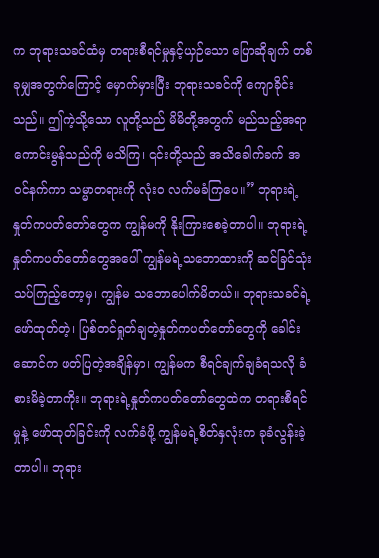က ဘုရားသခင်ထံမှ တရားစီရင်မှုနှင့်ယှဉ်သော ပြောဆိုချက် တစ်ခုမျှအတွက်ကြောင့် မှောက်မှားပြီး ဘုရားသခင်ကို ကျောခိုင်းသည်။ ဤကဲ့သို့သော လူတို့သည် မိမိတို့အတွက် မည်သည့်အရာ ကောင်းမွန်သည်ကို မသိကြ၊ ၎င်းတို့သည် အသိခေါက်ခက် အဝင်နက်ကာ သမ္မာတရားကို လုံးဝ လက်မခံကြပေ။” ဘုရားရဲ့နှုတ်ကပတ်တော်တွေက ကျွန်မကို နိုးကြားစေခဲ့တာပါ။ ဘုရားရဲ့နှုတ်ကပတ်တော်တွေအပေါ် ကျွန်မရဲ့သဘောထားကို ဆင်ခြင်သုံးသပ်ကြည့်တော့မှ၊ ကျွန်မ သဘောပေါက်မိတယ်။ ဘုရားသခင်ရဲ့ ဖော်ထုတ်တဲ့၊ ပြစ်တင်ရှုတ်ချတဲ့နှုတ်ကပတ်တော်တွေကို ခေါင်းဆောင်က ဖတ်ပြတဲ့အချိန်မှာ၊ ကျွန်မက စီရင်ချက်ချခံရသလို ခံစားမိခဲ့တာကိုး။ ဘုရားရဲ့နှုတ်ကပတ်တော်တွေထဲက တရားစီရင်မှုနဲ့ ဖော်ထုတ်ခြင်းကို လက်ခံဖို့ ကျွန်မရဲ့စိတ်နှလုံးက ခုခံလွန်းခဲ့တာပါ။ ဘုရား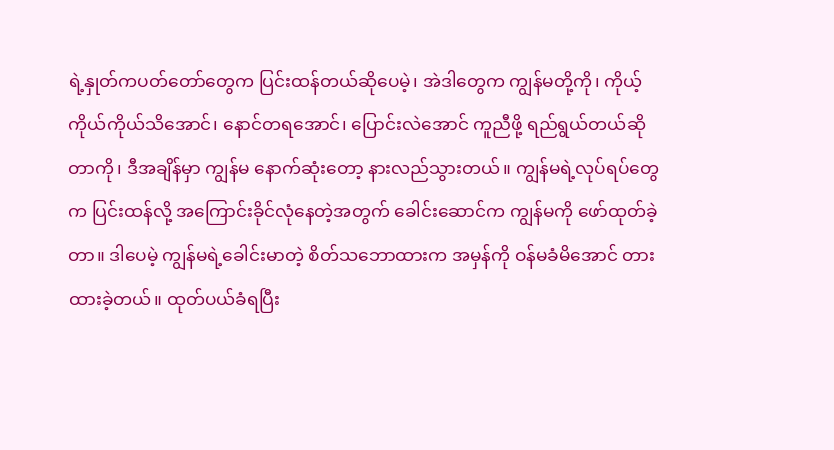ရဲ့နှုတ်ကပတ်တော်တွေက ပြင်းထန်တယ်ဆိုပေမဲ့၊ အဲဒါတွေက ကျွန်မတို့ကို၊ ကိုယ့်ကိုယ်ကိုယ်သိအောင်၊ နောင်တရအောင်၊ ပြောင်းလဲအောင် ကူညီဖို့ ရည်ရွယ်တယ်ဆိုတာကို၊ ဒီအချိန်မှာ ကျွန်မ နောက်ဆုံးတော့ နားလည်သွားတယ်။ ကျွန်မရဲ့လုပ်ရပ်တွေက ပြင်းထန်လို့ အကြောင်းခိုင်လုံနေတဲ့အတွက် ခေါင်းဆောင်က ကျွန်မကို ဖော်ထုတ်ခဲ့တာ။ ဒါပေမဲ့ ကျွန်မရဲ့ခေါင်းမာတဲ့ စိတ်သဘောထားက အမှန်ကို ဝန်မခံမိအောင် တားထားခဲ့တယ်။ ထုတ်ပယ်ခံရပြီး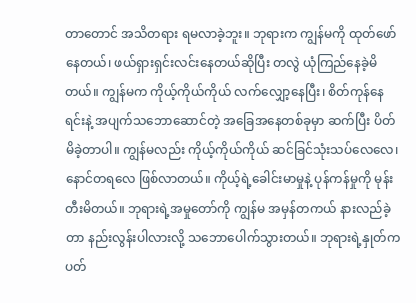တာတောင် အသိတရား ရမလာခဲ့ဘူး။ ဘုရားက ကျွန်မကို ထုတ်ဖော်နေတယ်၊ ဖယ်ရှားရှင်းလင်းနေတယ်ဆိုပြီး တလွဲ ယုံကြည်နေခဲ့မိတယ်။ ကျွန်မက ကိုယ့်ကိုယ်ကိုယ် လက်လျှော့နေပြီး၊ စိတ်ကုန်နေရင်းနဲ့ အပျက်သဘောဆောင်တဲ့ အခြေအနေတစ်ခုမှာ ဆက်ပြီး ပိတ်မိခဲ့တာပါ။ ကျွန်မလည်း ကိုယ့်ကိုယ်ကိုယ် ဆင်ခြင်သုံးသပ်လေလေ၊ နောင်တရလေ ဖြစ်လာတယ်။ ကိုယ့်ရဲ့ခေါင်းမာမှုနဲ့ ပုန်ကန်မှုကို မုန်းတီးမိတယ်။ ဘုရားရဲ့အမှုတော်ကို ကျွန်မ အမှန်တကယ် နားလည်ခဲ့တာ နည်းလွန်းပါလားလို့ သဘောပေါက်သွားတယ်။ ဘုရားရဲ့နှုတ်ကပတ်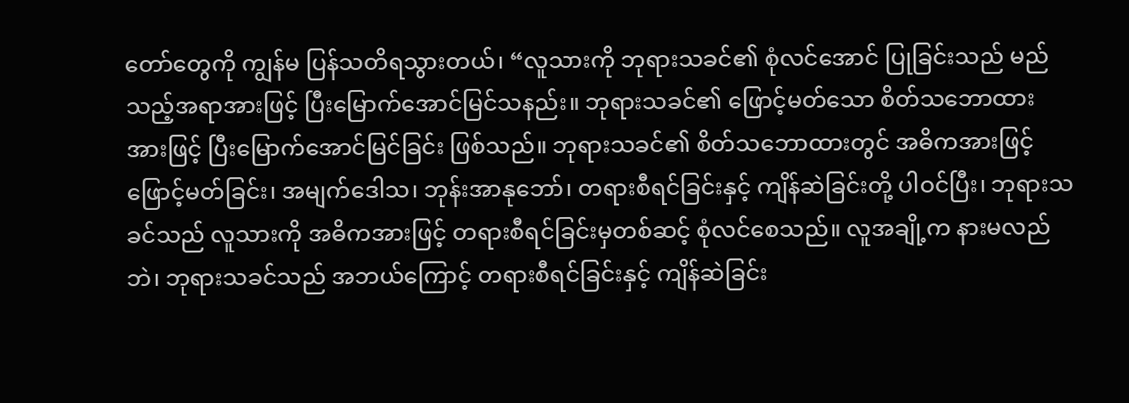တော်တွေကို ကျွန်မ ပြန်သတိရသွားတယ်၊ “လူသားကို ဘုရားသခင်၏ စုံလင်အောင် ပြုခြင်းသည် မည်သည့်အရာအားဖြင့် ပြီးမြောက်အောင်မြင်သနည်း။ ဘုရားသခင်၏ ဖြောင့်မတ်သော စိတ်သဘောထားအားဖြင့် ပြီးမြောက်အောင်မြင်ခြင်း ဖြစ်သည်။ ဘုရားသခင်၏ စိတ်သဘောထားတွင် အဓိကအားဖြင့် ဖြောင့်မတ်ခြင်း၊ အမျက်ဒေါသ၊ ဘုန်းအာနုဘော်၊ တရားစီရင်ခြင်းနှင့် ကျိန်ဆဲခြင်းတို့ ပါဝင်ပြီး၊ ဘုရားသခင်သည် လူသားကို အဓိကအားဖြင့် တရားစီရင်ခြင်းမှတစ်ဆင့် စုံလင်စေသည်။ လူအချို့က နားမလည်ဘဲ၊ ဘုရားသခင်သည် အဘယ်ကြောင့် တရားစီရင်ခြင်းနှင့် ကျိန်ဆဲခြင်း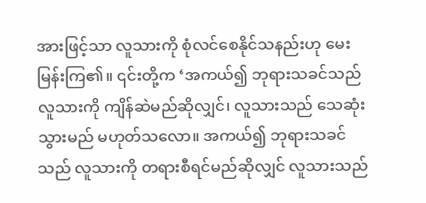အားဖြင့်သာ လူသားကို စုံလင်စေနိုင်သနည်းဟု မေးမြန်းကြ၏။ ၎င်းတို့က ‘အကယ်၍ ဘုရားသခင်သည် လူသားကို ကျိန်ဆဲမည်ဆိုလျှင်၊ လူသားသည် သေဆုံးသွားမည် မဟုတ်သလော။ အကယ်၍ ဘုရားသခင်သည် လူသားကို တရားစီရင်မည်ဆိုလျှင် လူသားသည်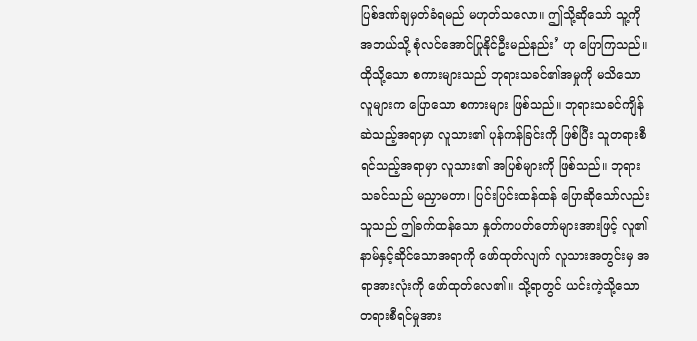ပြစ်ဒဏ်ချမှတ်ခံရမည် မဟုတ်သလော။ ဤသို့ဆိုသော် သူ့ကို အဘယ်သို့ စုံလင်အောင်ပြုနိုင်ဦးမည်နည်း’ ဟု ပြောကြသည်။ ထိုသို့သော စကားများသည် ဘုရားသခင်၏အမှုကို မသိသောလူများက ပြောသော စကားများ ဖြစ်သည်။ ဘုရားသခင်ကျိန်ဆဲသည့်အရာမှာ လူသား၏ ပုန်ကန်ခြင်းကို ဖြစ်ပြီး သူတရားစီရင်သည့်အရာမှာ လူသား၏ အပြစ်များကို ဖြစ်သည်။ ဘုရားသခင်သည် မညှာမတာ၊ ပြင်းပြင်းထန်ထန် ပြောဆိုသော်လည်း သူသည် ဤခက်ထန်သော နှုတ်ကပတ်တော်များအားဖြင့် လူ၏နာမ်နှင့်ဆိုင်သောအရာကို ဖော်ထုတ်လျက် လူသားအတွင်းမှ အရာအားလုံးကို ဖော်ထုတ်လေ၏။ သို့ရာတွင် ယင်းကဲ့သို့သော တရားစီရင်မှုအား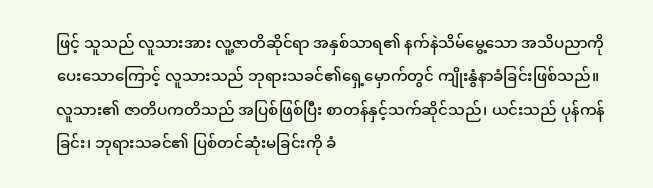ဖြင့် သူသည် လူသားအား လူ့ဇာတိဆိုင်ရာ အနှစ်သာရ၏ နက်နဲသိမ်မွေ့သော အသိပညာကို ပေးသောကြောင့် လူသားသည် ဘုရားသခင်၏ရှေ့မှောက်တွင် ကျိုးနွံနာခံခြင်းဖြစ်သည်။ လူသား၏ ဇာတိပကတိသည် အပြစ်ဖြစ်ပြီး စာတန်နှင့်သက်ဆိုင်သည်၊ ယင်းသည် ပုန်ကန်ခြင်း၊ ဘုရားသခင်၏ ပြစ်တင်ဆုံးမခြင်းကို ခံ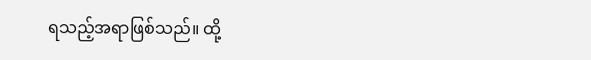ရသည့်အရာဖြစ်သည်။ ထို့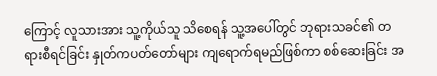ကြောင့် လူသားအား သူ့ကိုယ်သူ သိစေရန် သူ့အပေါ်တွင် ဘုရားသခင်၏ တရားစီရင်ခြင်း နှုတ်ကပတ်တော်များ ကျရောက်ရမည်ဖြစ်ကာ စစ်ဆေးခြင်း အ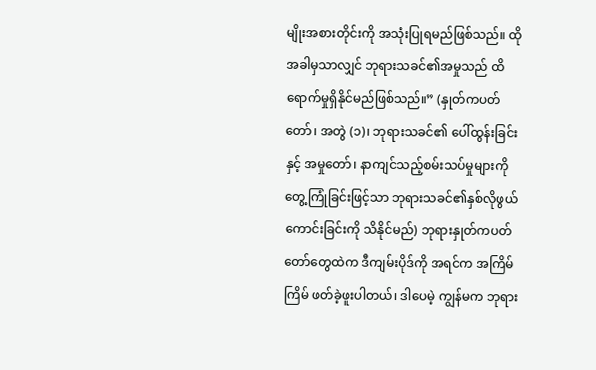မျိုးအစားတိုင်းကို အသုံးပြုရမည်ဖြစ်သည်။ ထိုအခါမှသာလျှင် ဘုရားသခင်၏အမှုသည် ထိရောက်မှုရှိနိုင်မည်ဖြစ်သည်။” (နှုတ်ကပတ်တော်၊ အတွဲ (၁)၊ ဘုရားသခင်၏ ပေါ်ထွန်းခြင်းနှင့် အမှုတော်၊ နာကျင်သည့်စမ်းသပ်မှုများကို တွေ့ကြုံခြင်းဖြင့်သာ ဘုရားသခင်၏နှစ်လိုဖွယ်ကောင်းခြင်းကို သိနိုင်မည်) ဘုရားနှုတ်ကပတ်တော်တွေထဲက ဒီကျမ်းပိုဒ်ကို အရင်က အကြိမ်ကြိမ် ဖတ်ခဲ့ဖူးပါတယ်၊ ဒါပေမဲ့ ကျွန်မက ဘုရား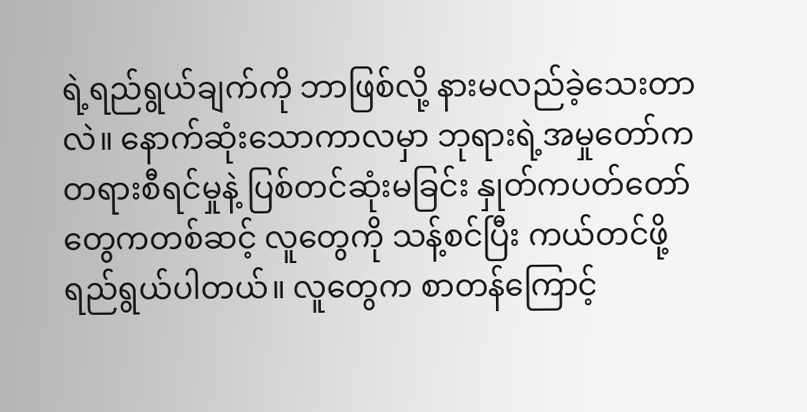ရဲ့ရည်ရွယ်ချက်ကို ဘာဖြစ်လို့ နားမလည်ခဲ့သေးတာလဲ။ နောက်ဆုံးသောကာလမှာ ဘုရားရဲ့အမှုတော်က တရားစီရင်မှုနဲ့ ပြစ်တင်ဆုံးမခြင်း နှုတ်ကပတ်တော်တွေကတစ်ဆင့် လူတွေကို သန့်စင်ပြီး ကယ်တင်ဖို့ ရည်ရွယ်ပါတယ်။ လူတွေက စာတန်ကြောင့်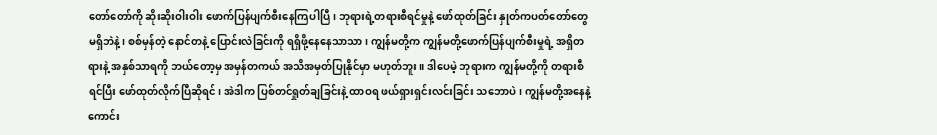တော်တော်ကို ဆိုးဆိုးဝါးဝါး ဖောက်ပြန်ပျက်စီးနေကြပါပြီ၊ ဘုရားရဲ့တရားစီရင်မှုနဲ့ ဖော်ထုတ်ခြင်း နှုတ်ကပတ်တော်တွေ မရှိဘဲနဲ့၊ စစ်မှန်တဲ့ နောင်တနဲ့ ပြောင်းလဲခြင်းကို ရရှိဖို့နေနေသာသာ၊ ကျွန်မတို့က ကျွန်မတို့ဖောက်ပြန်ပျက်စီးမှုရဲ့ အရှိတရားနဲ့ အနှစ်သာရကို ဘယ်တော့မှ အမှန်တကယ် အသိအမှတ်ပြုနိုင်မှာ မဟုတ်ဘူး။ ဒါပေမဲ့ ဘုရားက ကျွန်မတို့ကို တရားစီရင်ပြီး ဖော်ထုတ်လိုက်ပြီဆိုရင်၊ အဲဒါက ပြစ်တင်ရှုတ်ချခြင်းနဲ့ ထာဝရ ဖယ်ရှားရှင်းလင်းခြင်း သဘောပဲ၊ ကျွန်မတို့အနေနဲ့ ကောင်း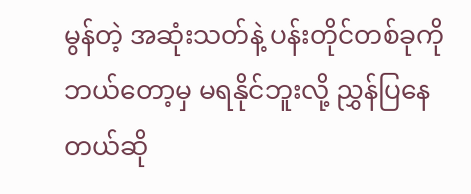မွန်တဲ့ အဆုံးသတ်နဲ့ ပန်းတိုင်တစ်ခုကို ဘယ်တော့မှ မရနိုင်ဘူးလို့ ညွှန်ပြနေတယ်ဆို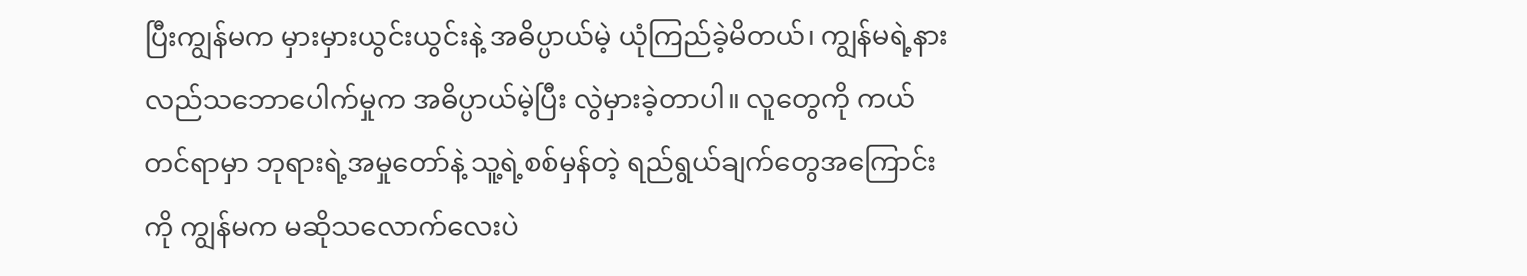ပြီးကျွန်မက မှားမှားယွင်းယွင်းနဲ့ အဓိပ္ပာယ်မဲ့ ယုံကြည်ခဲ့မိတယ်၊ ကျွန်မရဲ့နားလည်သဘောပေါက်မှုက အဓိပ္ပာယ်မဲ့ပြီး လွဲမှားခဲ့တာပါ။ လူတွေကို ကယ်တင်ရာမှာ ဘုရားရဲ့အမှုတော်နဲ့ သူ့ရဲ့စစ်မှန်တဲ့ ရည်ရွယ်ချက်တွေအကြောင်းကို ကျွန်မက မဆိုသလောက်လေးပဲ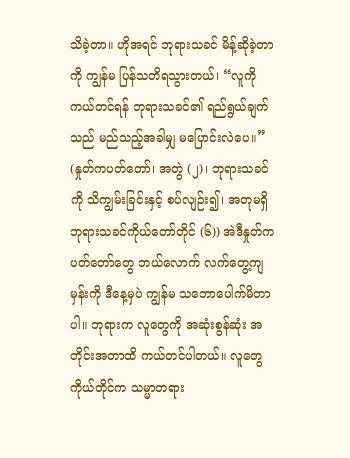သိခဲ့တာ။ ဟိုအရင် ဘုရားသခင် မိန့်ဆိုခဲ့တာကို ကျွန်မ ပြန်သတိရသွားတယ်၊ “လူကို ကယ်တင်ရန် ဘုရားသခင်၏ ရည်ရွယ်ချက်သည် မည်သည့်အခါမျှ မပြောင်းလဲပေ။” (နှုတ်ကပတ်တော်၊ အတွဲ (၂)၊ ဘုရားသခင်ကို သိကျွမ်းခြင်းနှင့် စပ်လျဉ်း၍၊ အတုမရှိ ဘုရားသခင်ကိုယ်တော်တိုင် (၆)) အဲဒီနှုတ်ကပတ်တော်တွေ ဘယ်လောက် လက်တွေ့ကျမှန်းကို ဒီနေ့မှပဲ ကျွန်မ သဘောပေါက်မိတာပါ။ ဘုရားက လူတွေကို အဆုံးစွန်ဆုံး အတိုင်းအတာထိ ကယ်တင်ပါတယ်။ လူတွေကိုယ်တိုင်က သမ္မာတရား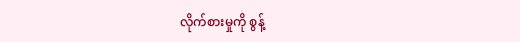လိုက်စားမှုကို စွန့်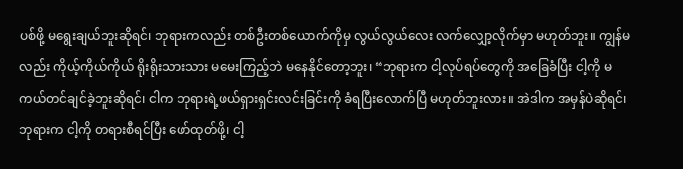ပစ်ဖို့ မရွေးချယ်ဘူးဆိုရင်၊ ဘုရားကလည်း တစ်ဦးတစ်ယောက်ကိုမှ လွယ်လွယ်လေး လက်လျှော့လိုက်မှာ မဟုတ်ဘူး။ ကျွန်မလည်း ကိုယ့်ကိုယ်ကိုယ် ရိုးရိုးသားသား မမေးကြည့်ဘဲ မနေနိုင်တော့ဘူး၊ “ဘုရားက ငါ့လုပ်ရပ်တွေကို အခြေခံပြီး ငါ့ကို မကယ်တင်ချင်ခဲ့ဘူးဆိုရင်၊ ငါက ဘုရားရဲ့ဖယ်ရှားရှင်းလင်းခြင်းကို ခံရပြီးလောက်ပြီ မဟုတ်ဘူးလား။ အဲဒါက အမှန်ပဲဆိုရင်၊ ဘုရားက ငါ့ကို တရားစီရင်ပြီး ဖော်ထုတ်ဖို့၊ ငါ့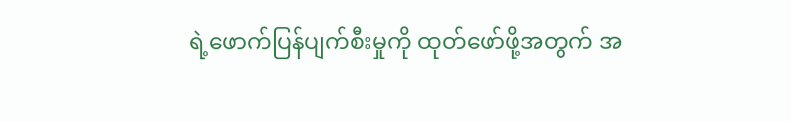ရဲ့ဖောက်ပြန်ပျက်စီးမှုကို ထုတ်ဖော်ဖို့အတွက် အ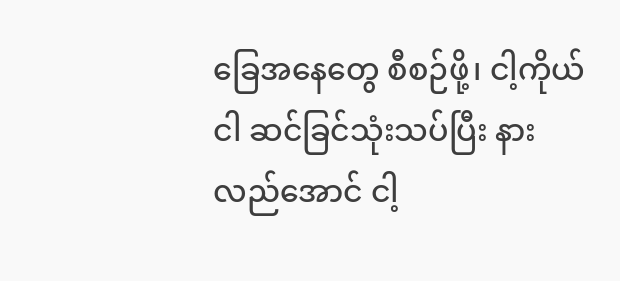ခြေအနေတွေ စီစဉ်ဖို့၊ ငါ့ကိုယ်ငါ ဆင်ခြင်သုံးသပ်ပြီး နားလည်အောင် ငါ့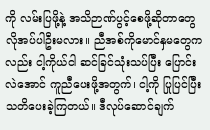ကို လမ်းပြဖို့နဲ့ အသိဉာဏ်ပွင့်စေဖို့ဆိုတာတွေ လိုအပ်ပါဦးမလား။ ညီအစ်ကိုမောင်နှမတွေကလည်း ငါ့ကိုယ်ငါ ဆင်ခြင်သုံးသပ်ပြီး ပြောင်းလဲအောင် ကူညီပေးဖို့အတွက်၊ ငါ့ကို ပြုပြင်ပြီး သတိပေးခဲ့ကြတယ်။ ဒီလုပ်ဆောင်ချက်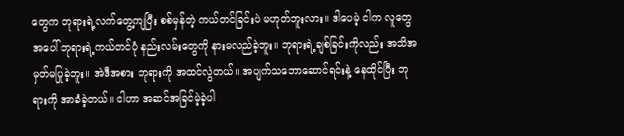တွေက ဘုရားရဲ့လက်တွေ့ကျပြီး စစ်မှန်တဲ့ ကယ်တင်ခြင်းပဲ မဟုတ်ဘူးလား။ ဒါပေမဲ့ ငါက လူတွေအပေါ် ဘုရားရဲ့ကယ်တင်ပုံ နည်းလမ်းတွေကို နားမလည်ခဲ့ဘူး။ ဘုရားရဲ့ချစ်ခြင်းကိုလည်း အသိအမှတ်မပြုခဲ့ဘူး။ အဲဒီအစား ဘုရားကို အထင်လွဲတယ်။ အပျက်သဘောဆောင်ရင်းနဲ့ နေထိုင်ပြီး ဘုရားကို အာခံခဲ့တယ်။ ငါဟာ အဆင်အခြင်မဲ့ခဲ့ပါ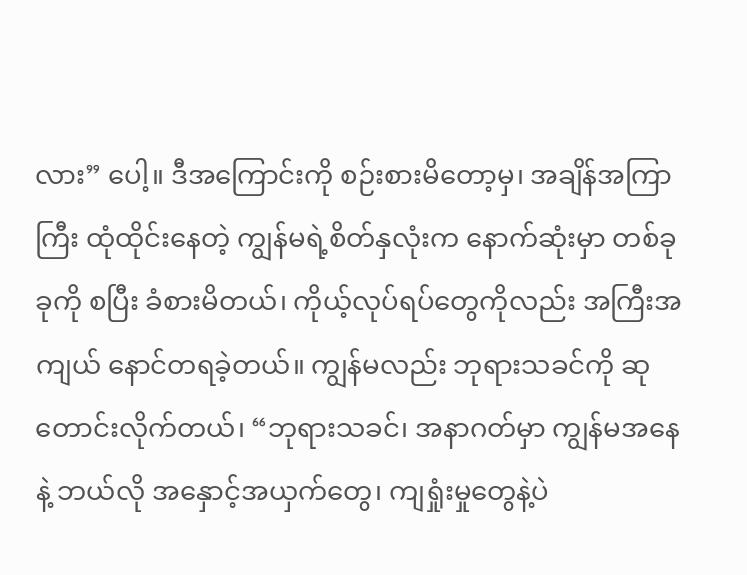လား” ပေါ့။ ဒီအကြောင်းကို စဉ်းစားမိတော့မှ၊ အချိန်အကြာကြီး ထုံထိုင်းနေတဲ့ ကျွန်မရဲ့စိတ်နှလုံးက နောက်ဆုံးမှာ တစ်ခုခုကို စပြီး ခံစားမိတယ်၊ ကိုယ့်လုပ်ရပ်တွေကိုလည်း အကြီးအကျယ် နောင်တရခဲ့တယ်။ ကျွန်မလည်း ဘုရားသခင်ကို ဆုတောင်းလိုက်တယ်၊ “ဘုရားသခင်၊ အနာဂတ်မှာ ကျွန်မအနေနဲ့ ဘယ်လို အနှောင့်အယှက်တွေ၊ ကျရှုံးမှုတွေနဲ့ပဲ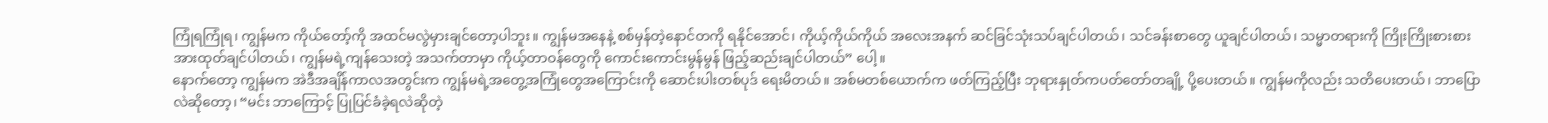ကြုံရကြုံရ၊ ကျွန်မက ကိုယ်တော့်ကို အထင်မလွဲမှားချင်တော့ပါဘူး။ ကျွန်မအနေနဲ့ စစ်မှန်တဲ့နောင်တကို ရနိုင်အောင်၊ ကိုယ့်ကိုယ်ကိုယ် အလေးအနက် ဆင်ခြင်သုံးသပ်ချင်ပါတယ်၊ သင်ခန်းစာတွေ ယူချင်ပါတယ်၊ သမ္မာတရားကို ကြိုးကြိုးစားစား အားထုတ်ချင်ပါတယ်၊ ကျွန်မရဲ့ကျန်သေးတဲ့ အသက်တာမှာ ကိုယ့်တာဝန်တွေကို ကောင်းကောင်းမွန်မွန် ဖြည့်ဆည်းချင်ပါတယ်” ပေါ့။
နောက်တော့ ကျွန်မက အဲဒီအချိန်ကာလအတွင်းက ကျွန်မရဲ့အတွေ့အကြုံတွေအကြောင်းကို ဆောင်းပါးတစ်ပုဒ် ရေးမိတယ်။ အစ်မတစ်ယောက်က ဖတ်ကြည့်ပြီး ဘုရားနှုတ်ကပတ်တော်တချို့ ပို့ပေးတယ်။ ကျွန်မကိုလည်း သတိပေးတယ်၊ ဘာပြောလဲဆိုတော့၊ “မင်း ဘာကြောင့် ပြုပြင်ခံခဲ့ရလဲဆိုတဲ့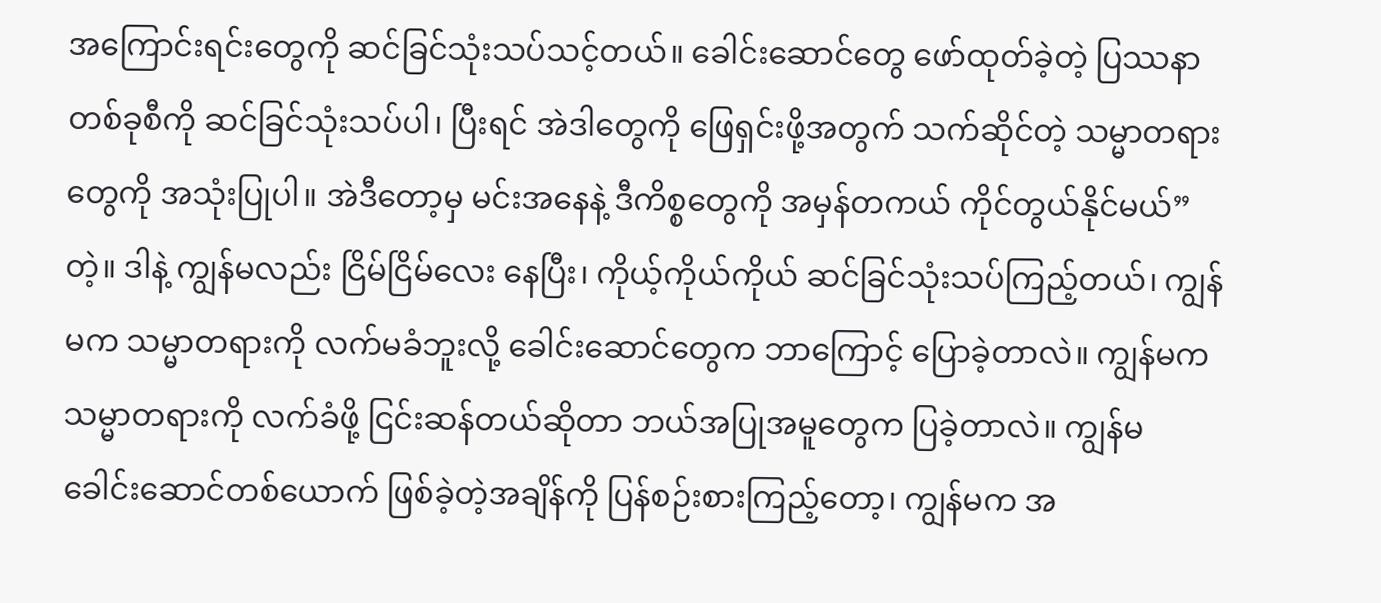အကြောင်းရင်းတွေကို ဆင်ခြင်သုံးသပ်သင့်တယ်။ ခေါင်းဆောင်တွေ ဖော်ထုတ်ခဲ့တဲ့ ပြဿနာတစ်ခုစီကို ဆင်ခြင်သုံးသပ်ပါ၊ ပြီးရင် အဲဒါတွေကို ဖြေရှင်းဖို့အတွက် သက်ဆိုင်တဲ့ သမ္မာတရားတွေကို အသုံးပြုပါ။ အဲဒီတော့မှ မင်းအနေနဲ့ ဒီကိစ္စတွေကို အမှန်တကယ် ကိုင်တွယ်နိုင်မယ်” တဲ့။ ဒါနဲ့ ကျွန်မလည်း ငြိမ်ငြိမ်လေး နေပြီး၊ ကိုယ့်ကိုယ်ကိုယ် ဆင်ခြင်သုံးသပ်ကြည့်တယ်၊ ကျွန်မက သမ္မာတရားကို လက်မခံဘူးလို့ ခေါင်းဆောင်တွေက ဘာကြောင့် ပြောခဲ့တာလဲ။ ကျွန်မက သမ္မာတရားကို လက်ခံဖို့ ငြင်းဆန်တယ်ဆိုတာ ဘယ်အပြုအမူတွေက ပြခဲ့တာလဲ။ ကျွန်မ ခေါင်းဆောင်တစ်ယောက် ဖြစ်ခဲ့တဲ့အချိန်ကို ပြန်စဉ်းစားကြည့်တော့၊ ကျွန်မက အ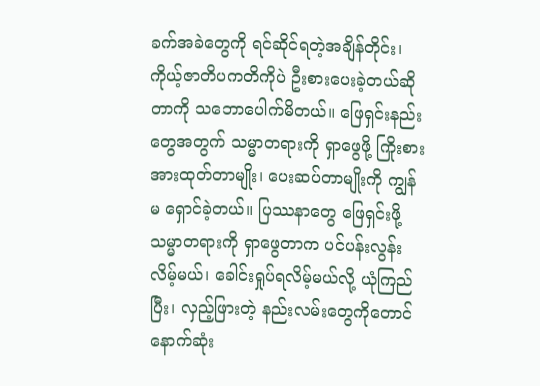ခက်အခဲတွေကို ရင်ဆိုင်ရတဲ့အချိန်တိုင်း၊ ကိုယ့်ဇာတိပကတိကိုပဲ ဦးစားပေးခဲ့တယ်ဆိုတာကို သဘောပေါက်မိတယ်။ ဖြေရှင်းနည်းတွေအတွက် သမ္မာတရားကို ရှာဖွေဖို့ ကြိုးစားအားထုတ်တာမျိုး၊ ပေးဆပ်တာမျိုးကို ကျွန်မ ရှောင်ခဲ့တယ်။ ပြဿနာတွေ ဖြေရှင်းဖို့ သမ္မာတရားကို ရှာဖွေတာက ပင်ပန်းလွန်းလိမ့်မယ်၊ ခေါင်းရှုပ်ရလိမ့်မယ်လို့ ယုံကြည်ပြီး၊ လှည့်ဖြားတဲ့ နည်းလမ်းတွေကိုတောင် နောက်ဆုံး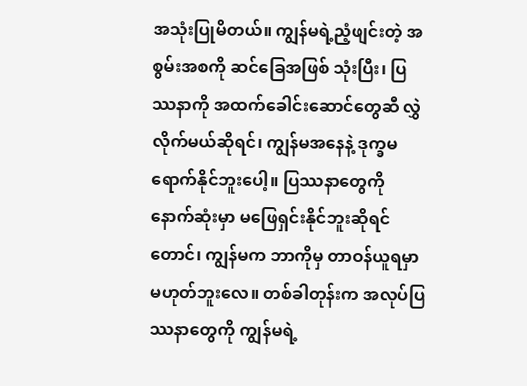အသုံးပြုမိတယ်။ ကျွန်မရဲ့ညံ့ဖျင်းတဲ့ အစွမ်းအစကို ဆင်ခြေအဖြစ် သုံးပြီး၊ ပြဿနာကို အထက်ခေါင်းဆောင်တွေဆီ လွှဲလိုက်မယ်ဆိုရင်၊ ကျွန်မအနေနဲ့ ဒုက္ခမရောက်နိုင်ဘူးပေါ့။ ပြဿနာတွေကို နောက်ဆုံးမှာ မဖြေရှင်းနိုင်ဘူးဆိုရင်တောင်၊ ကျွန်မက ဘာကိုမှ တာဝန်ယူရမှာမဟုတ်ဘူးလေ။ တစ်ခါတုန်းက အလုပ်ပြဿနာတွေကို ကျွန်မရဲ့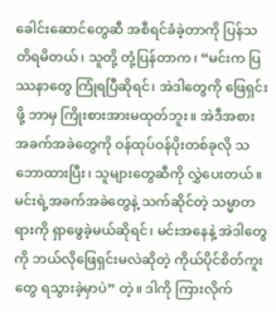ခေါင်းဆောင်တွေဆီ အစီရင်ခံခဲ့တာကို ပြန်သတိရမိတယ်၊ သူတို့ တုံ့ပြန်တာက၊ “မင်းက ပြဿနာတွေ ကြုံရပြီဆိုရင်၊ အဲဒါတွေကို ဖြေရှင်းဖို့ ဘာမှ ကြိုးစားအားမထုတ်ဘူး။ အဲဒီအစား အခက်အခဲတွေကို ဝန်ထုပ်ဝန်ပိုးတစ်ခုလို သဘောထားပြီး၊ သူများတွေဆီကို လွှဲပေးတယ်။ မင်းရဲ့အခက်အခဲတွေနဲ့ သက်ဆိုင်တဲ့ သမ္မာတရားကို ရှာဖွေခဲ့မယ်ဆိုရင်၊ မင်းအနေနဲ့ အဲဒါတွေကို ဘယ်လိုဖြေရှင်းမလဲဆိုတဲ့ ကိုယ်ပိုင်စိတ်ကူးတွေ ရသွားခဲ့မှာပဲ” တဲ့။ ဒါကို ကြားလိုက်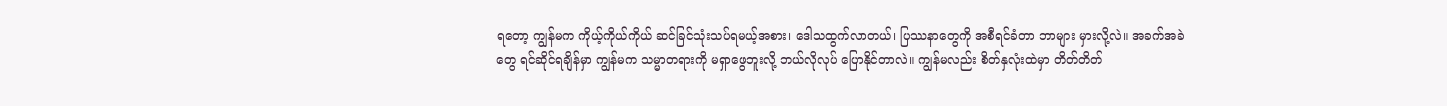ရတော့ ကျွန်မက ကိုယ့်ကိုယ်ကိုယ် ဆင်ခြင်သုံးသပ်ရမယ့်အစား၊ ဒေါသထွက်လာတယ်၊ ပြဿနာတွေကို အစီရင်ခံတာ ဘာများ မှားလို့လဲ။ အခက်အခဲတွေ ရင်ဆိုင်ရချိန်မှာ ကျွန်မက သမ္မာတရားကို မရှာဖွေဘူးလို့ ဘယ်လိုလုပ် ပြောနိုင်တာလဲ။ ကျွန်မလည်း စိတ်နှလုံးထဲမှာ တိတ်တိတ်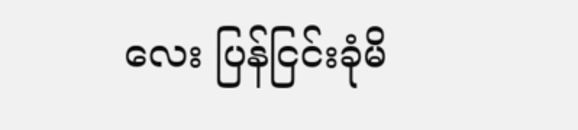လေး ပြန်ငြင်းခုံမိ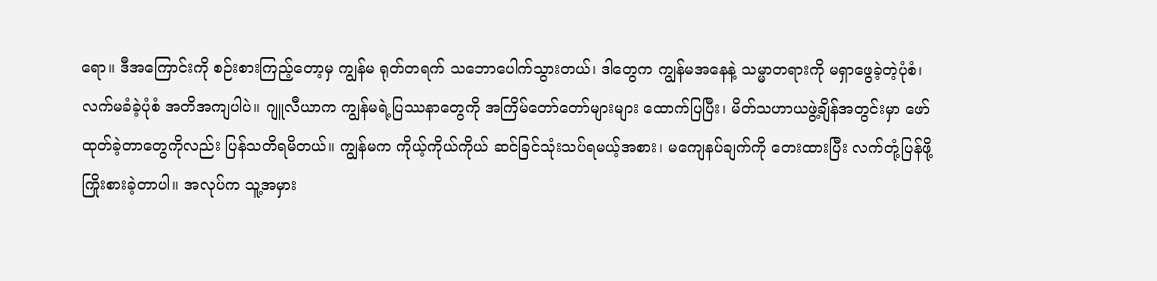ရော။ ဒီအကြောင်းကို စဉ်းစားကြည့်တော့မှ ကျွန်မ ရုတ်တရက် သဘောပေါက်သွားတယ်၊ ဒါတွေက ကျွန်မအနေနဲ့ သမ္မာတရားကို မရှာဖွေခဲ့တဲ့ပုံစံ၊ လက်မခံခဲ့ပုံစံ အတိအကျပါပဲ။ ဂျူလီယာက ကျွန်မရဲ့ပြဿနာတွေကို အကြိမ်တော်တော်များများ ထောက်ပြပြီး၊ မိတ်သဟာယဖွဲ့ချိန်အတွင်းမှာ ဖော်ထုတ်ခဲ့တာတွေကိုလည်း ပြန်သတိရမိတယ်။ ကျွန်မက ကိုယ့်ကိုယ်ကိုယ် ဆင်ခြင်သုံးသပ်ရမယ့်အစား၊ မကျေနပ်ချက်ကို တေးထားပြီး လက်တုံ့ပြန်ဖို့ ကြိုးစားခဲ့တာပါ။ အလုပ်က သူ့အမှား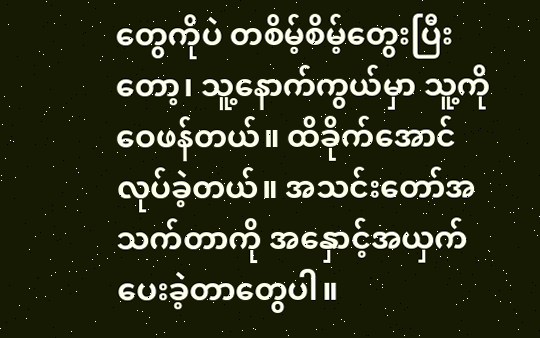တွေကိုပဲ တစိမ့်စိမ့်တွေးပြီးတော့၊ သူ့နောက်ကွယ်မှာ သူ့ကို ဝေဖန်တယ်။ ထိခိုက်အောင် လုပ်ခဲ့တယ်။ အသင်းတော်အသက်တာကို အနှောင့်အယှက်ပေးခဲ့တာတွေပါ။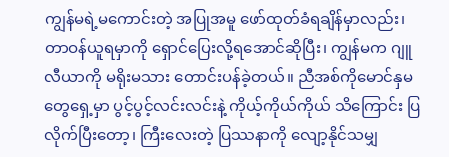ကျွန်မရဲ့မကောင်းတဲ့ အပြုအမူ ဖော်ထုတ်ခံရချိန်မှာလည်း၊ တာဝန်ယူရမှာကို ရှောင်ပြေးလို့ရအောင်ဆိုပြီး၊ ကျွန်မက ဂျူလီယာကို မရိုးမသား တောင်းပန်ခဲ့တယ်။ ညီအစ်ကိုမောင်နှမတွေရှေ့မှာ ပွင့်ပွင့်လင်းလင်းနဲ့ ကိုယ့်ကိုယ်ကိုယ် သိကြောင်း ပြလိုက်ပြီးတော့၊ ကြီးလေးတဲ့ ပြဿနာကို လျော့နိုင်သမျှ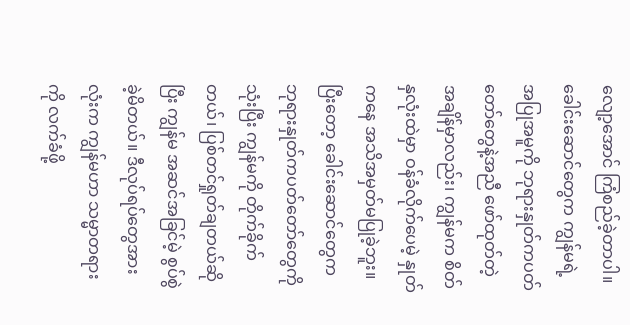လျော့အောင် ကြံစည်ခဲ့တာပါ။ ခေါင်းဆောင်တွေက ကျွန်မရဲ့အပြုအမူကို ဘုရားနှုတ်ကပတ်တော်တွေနဲ့အညီ ဖော်ထုတ်တဲ့အချိန်မှာလည်း၊ ကျွန်မက စိတ်နှလုံးထဲမှာ ဝန်ခံလိုက်ပေမဲ့ နှုတ်ကနေ အသိအမှတ်မပြုခဲ့ဘူး။ ပြီးတော့ ခေါင်းဆောင်တွေက ဘုရားနှုတ်ကပတ်တော်တွေကို သုံးပြီး ကျွန်မကို တိုက်ခိုက်တယ်၊ ပြစ်တင်ရှုတ်ချတယ်ဆိုပြီး ကျွန်မ အဆင်အခြင်မဲ့ စွပ်စွဲခဲ့မိတယ်။ ဒီလုပ်ရပ်တွေအားလုံးက ကျွန်မဟာ သမ္မာတရားကို လက်ခံဖို့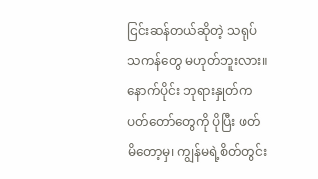ငြင်းဆန်တယ်ဆိုတဲ့ သရုပ်သကန်တွေ မဟုတ်ဘူးလား။ နောက်ပိုင်း ဘုရားနှုတ်ကပတ်တော်တွေကို ပိုပြီး ဖတ်မိတော့မှ၊ ကျွန်မရဲ့စိတ်တွင်း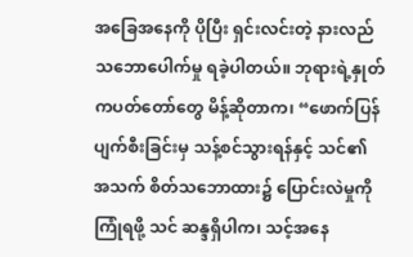အခြေအနေကို ပိုပြီး ရှင်းလင်းတဲ့ နားလည်သဘောပေါက်မှု ရခဲ့ပါတယ်။ ဘုရားရဲ့နှုတ်ကပတ်တော်တွေ မိန့်ဆိုတာက၊ “ဖောက်ပြန်ပျက်စီးခြင်းမှ သန့်စင်သွားရန်နှင့် သင်၏ အသက် စိတ်သဘောထား၌ ပြောင်းလဲမှုကို ကြုံရဖို့ သင် ဆန္ဒရှိပါက၊ သင့်အနေ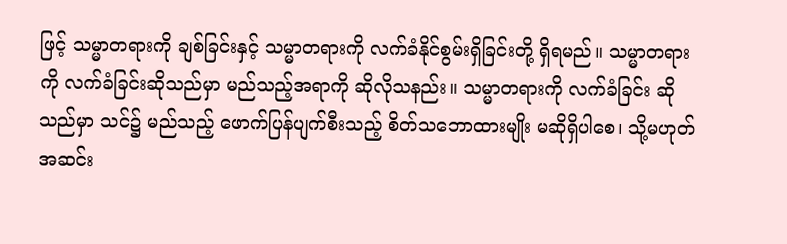ဖြင့် သမ္မာတရားကို ချစ်ခြင်းနှင့် သမ္မာတရားကို လက်ခံနိုင်စွမ်းရှိခြင်းတို့ ရှိရမည်။ သမ္မာတရားကို လက်ခံခြင်းဆိုသည်မှာ မည်သည့်အရာကို ဆိုလိုသနည်း။ သမ္မာတရားကို လက်ခံခြင်း ဆိုသည်မှာ သင်၌ မည်သည့် ဖောက်ပြန်ပျက်စီးသည့် စိတ်သဘောထားမျိုး မဆိုရှိပါစေ၊ သို့မဟုတ် အဆင်း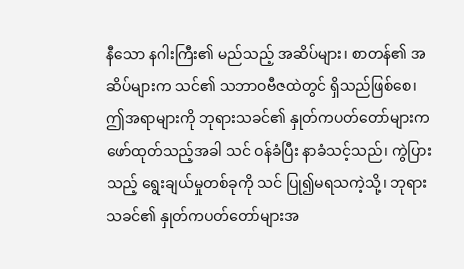နီသော နဂါးကြီး၏ မည်သည့် အဆိပ်များ၊ စာတန်၏ အဆိပ်များက သင်၏ သဘာဝဗီဇထဲတွင် ရှိသည်ဖြစ်စေ၊ ဤအရာများကို ဘုရားသခင်၏ နှုတ်ကပတ်တော်များက ဖော်ထုတ်သည့်အခါ သင် ဝန်ခံပြီး နာခံသင့်သည်၊ ကွဲပြားသည့် ရွေးချယ်မှုတစ်ခုကို သင် ပြု၍မရသကဲ့သို့၊ ဘုရားသခင်၏ နှုတ်ကပတ်တော်များအ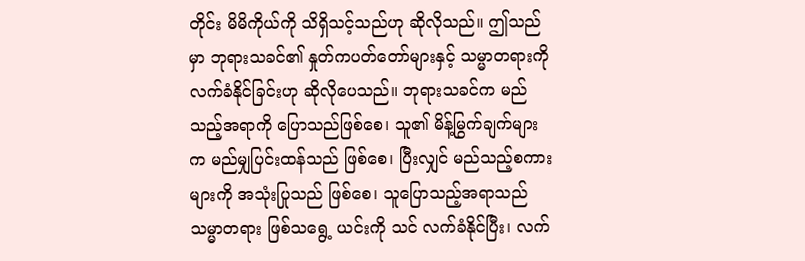တိုင်း မိမိကိုယ်ကို သိရှိသင့်သည်ဟု ဆိုလိုသည်။ ဤသည်မှာ ဘုရားသခင်၏ နှုတ်ကပတ်တော်များနှင့် သမ္မာတရားကို လက်ခံနိုင်ခြင်းဟု ဆိုလိုပေသည်။ ဘုရားသခင်က မည်သည့်အရာကို ပြောသည်ဖြစ်စေ၊ သူ၏ မိန့်မြွက်ချက်များက မည်မျှပြင်းထန်သည် ဖြစ်စေ၊ ပြီးလျှင် မည်သည့်စကားများကို အသုံးပြုသည် ဖြစ်စေ၊ သူပြောသည့်အရာသည် သမ္မာတရား ဖြစ်သရွေ့ ယင်းကို သင် လက်ခံနိုင်ပြီး၊ လက်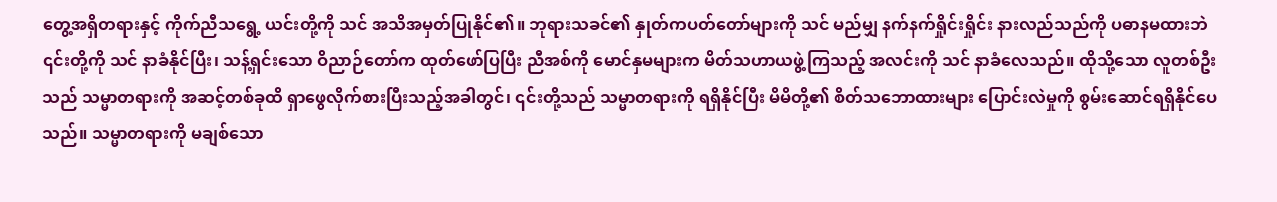တွေ့အရှိတရားနှင့် ကိုက်ညီသရွေ့ ယင်းတို့ကို သင် အသိအမှတ်ပြုနိုင်၏။ ဘုရားသခင်၏ နှုတ်ကပတ်တော်များကို သင် မည်မျှ နက်နက်ရှိုင်းရှိုင်း နားလည်သည်ကို ပဓာနမထားဘဲ ၎င်းတို့ကို သင် နာခံနိုင်ပြီး၊ သန့်ရှင်းသော ဝိညာဉ်တော်က ထုတ်ဖော်ပြပြီး ညီအစ်ကို မောင်နှမများက မိတ်သဟာယဖွဲ့ကြသည့် အလင်းကို သင် နာခံလေသည်။ ထိုသို့သော လူတစ်ဦးသည် သမ္မာတရားကို အဆင့်တစ်ခုထိ ရှာဖွေလိုက်စားပြီးသည့်အခါတွင်၊ ၎င်းတို့သည် သမ္မာတရားကို ရရှိနိုင်ပြီး မိမိတို့၏ စိတ်သဘောထားများ ပြောင်းလဲမှုကို စွမ်းဆောင်ရရှိနိုင်ပေသည်။ သမ္မာတရားကို မချစ်သော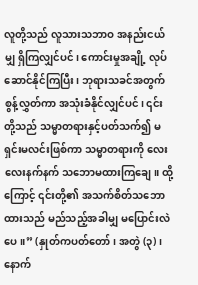လူတို့သည် လူသားသဘာဝ အနည်းငယ်မျှ ရှိကြလျှင်ပင်၊ ကောင်းမှုအချို့ လုပ်ဆောင်နိုင်ကြပြီး၊ ဘုရားသခင်အတွက် စွန့်လွှတ်ကာ အသုံးခံနိုင်လျှင်ပင်၊ ၎င်းတို့သည် သမ္မာတရားနှင့်ပတ်သက်၍ မရှင်းမလင်းဖြစ်ကာ သမ္မာတရားကို လေးလေးနက်နက် သဘောမထားကြချေ။ ထို့ကြောင့် ၎င်းတို့၏ အသက်စိတ်သဘောထားသည် မည်သည့်အခါမျှ မပြောင်းလဲပေ။” (နှုတ်ကပတ်တော်၊ အတွဲ (၃)၊ နောက်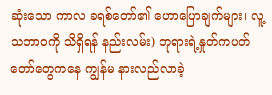ဆုံးသော ကာလ ခရစ်တော်၏ ဟောပြောချက်များ၊ လူ့သဘာဝကို သိရှိရန် နည်းလမ်း) ဘုရားရဲ့နှုတ်ကပတ်တော်တွေကနေ ကျွန်မ နားလည်လာခဲ့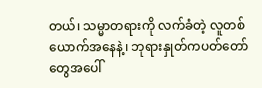တယ်၊ သမ္မာတရားကို လက်ခံတဲ့ လူတစ်ယောက်အနေနဲ့၊ ဘုရားနှုတ်ကပတ်တော်တွေအပေါ်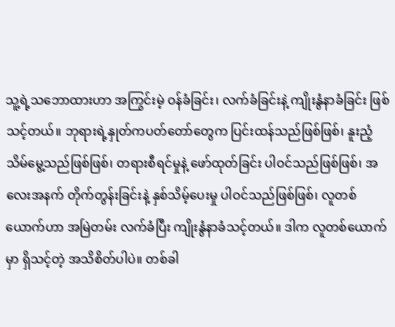သူ့ရဲ့သဘောထားဟာ အကြွင်းမဲ့ ဝန်ခံခြင်း၊ လက်ခံခြင်းနဲ့ ကျိုးနွံနာခံခြင်း ဖြစ်သင့်တယ်။ ဘုရားရဲ့နှုတ်ကပတ်တော်တွေက ပြင်းထန်သည်ဖြစ်ဖြစ်၊ နူးညံ့သိမ်မွေ့သည်ဖြစ်ဖြစ်၊ တရားစီရင်မှုနဲ့ ဖော်ထုတ်ခြင်း ပါဝင်သည်ဖြစ်ဖြစ်၊ အလေးအနက် တိုက်တွန်းခြင်းနဲ့ နှစ်သိမ့်ပေးမှု ပါဝင်သည်ဖြစ်ဖြစ်၊ လူတစ်ယောက်ဟာ အမြဲတမ်း လက်ခံပြီး ကျိုးနွံနာခံသင့်တယ်။ ဒါက လူတစ်ယောက်မှာ ရှိသင့်တဲ့ အသိစိတ်ပါပဲ။ တစ်ခါ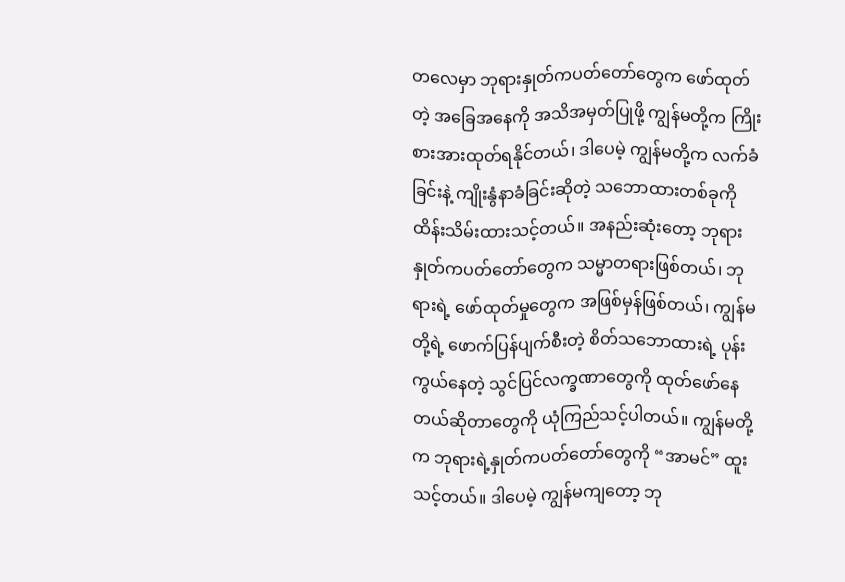တလေမှာ ဘုရားနှုတ်ကပတ်တော်တွေက ဖော်ထုတ်တဲ့ အခြေအနေကို အသိအမှတ်ပြုဖို့ ကျွန်မတို့က ကြိုးစားအားထုတ်ရနိုင်တယ်၊ ဒါပေမဲ့ ကျွန်မတို့က လက်ခံခြင်းနဲ့ ကျိုးနွံနာခံခြင်းဆိုတဲ့ သဘောထားတစ်ခုကို ထိန်းသိမ်းထားသင့်တယ်။ အနည်းဆုံးတော့ ဘုရားနှုတ်ကပတ်တော်တွေက သမ္မာတရားဖြစ်တယ်၊ ဘုရားရဲ့ ဖော်ထုတ်မှုတွေက အဖြစ်မှန်ဖြစ်တယ်၊ ကျွန်မတို့ရဲ့ ဖောက်ပြန်ပျက်စီးတဲ့ စိတ်သဘောထားရဲ့ ပုန်းကွယ်နေတဲ့ သွင်ပြင်လက္ခဏာတွေကို ထုတ်ဖော်နေတယ်ဆိုတာတွေကို ယုံကြည်သင့်ပါတယ်။ ကျွန်မတို့က ဘုရားရဲ့နှုတ်ကပတ်တော်တွေကို “အာမင်” ထူးသင့်တယ်။ ဒါပေမဲ့ ကျွန်မကျတော့ ဘု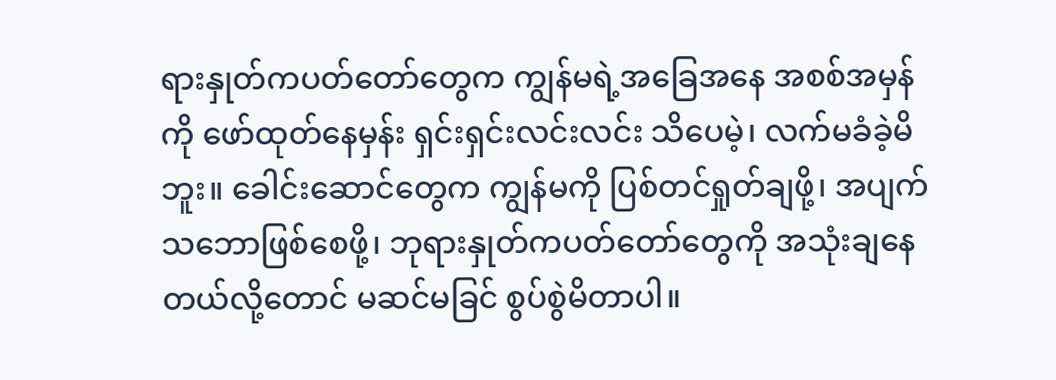ရားနှုတ်ကပတ်တော်တွေက ကျွန်မရဲ့အခြေအနေ အစစ်အမှန်ကို ဖော်ထုတ်နေမှန်း ရှင်းရှင်းလင်းလင်း သိပေမဲ့၊ လက်မခံခဲ့မိဘူး။ ခေါင်းဆောင်တွေက ကျွန်မကို ပြစ်တင်ရှုတ်ချဖို့၊ အပျက်သဘောဖြစ်စေဖို့၊ ဘုရားနှုတ်ကပတ်တော်တွေကို အသုံးချနေတယ်လို့တောင် မဆင်မခြင် စွပ်စွဲမိတာပါ။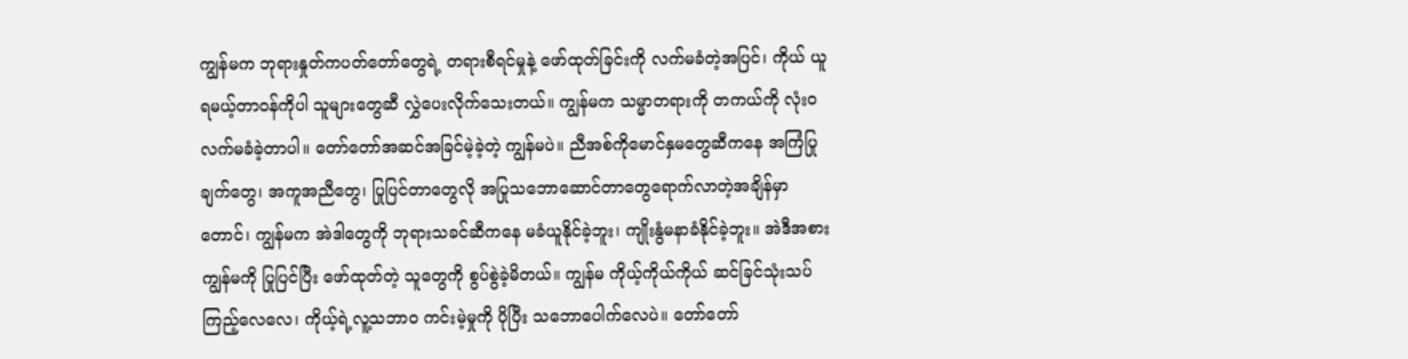ကျွန်မက ဘုရားနှုတ်ကပတ်တော်တွေရဲ့ တရားစီရင်မှုနဲ့ ဖော်ထုတ်ခြင်းကို လက်မခံတဲ့အပြင်၊ ကိုယ် ယူရမယ့်တာဝန်ကိုပါ သူများတွေဆီ လွှဲပေးလိုက်သေးတယ်။ ကျွန်မက သမ္မာတရားကို တကယ်ကို လုံးဝ လက်မခံခဲ့တာပါ။ တော်တော်အဆင်အခြင်မဲ့ခဲ့တဲ့ ကျွန်မပဲ။ ညီအစ်ကိုမောင်နှမတွေဆီကနေ အကြံပြုချက်တွေ၊ အကူအညီတွေ၊ ပြုပြင်တာတွေလို အပြုသဘောဆောင်တာတွေရောက်လာတဲ့အချိန်မှာတောင်၊ ကျွန်မက အဲဒါတွေကို ဘုရားသခင်ဆီကနေ မခံယူနိုင်ခဲ့ဘူး၊ ကျိုးနွံမနာခံနိုင်ခဲ့ဘူး။ အဲဒီအစား ကျွန်မကို ပြုပြင်ပြီး ဖော်ထုတ်တဲ့ သူတွေကို စွပ်စွဲခဲ့မိတယ်။ ကျွန်မ ကိုယ့်ကိုယ်ကိုယ် ဆင်ခြင်သုံးသပ်ကြည့်လေလေ၊ ကိုယ့်ရဲ့လူ့သဘာဝ ကင်းမဲ့မှုကို ပိုပြီး သဘောပေါက်လေပဲ။ တော်တော်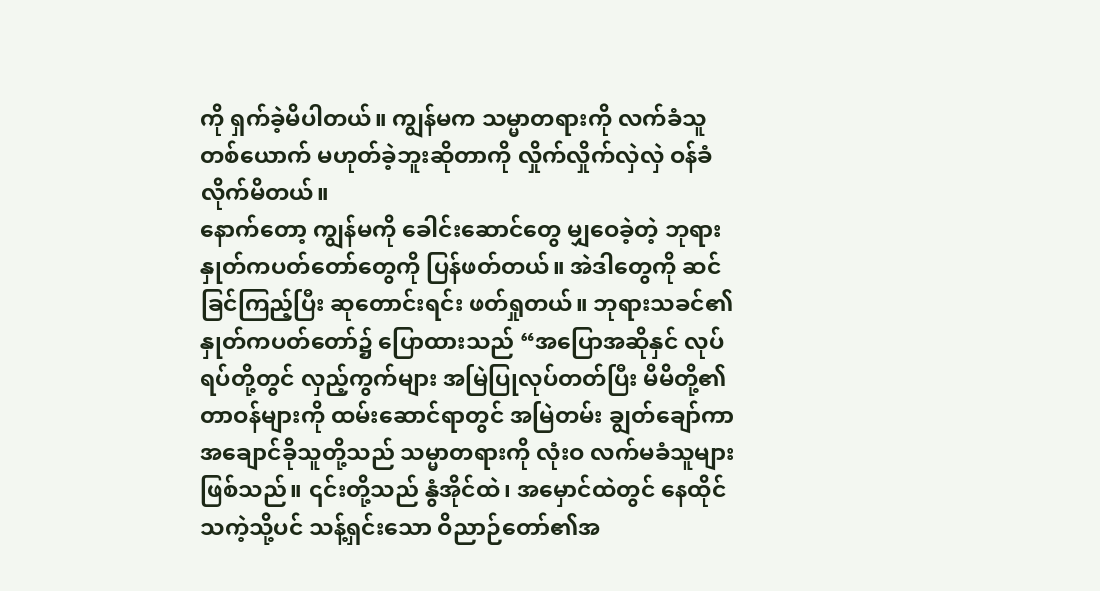ကို ရှက်ခဲ့မိပါတယ်။ ကျွန်မက သမ္မာတရားကို လက်ခံသူတစ်ယောက် မဟုတ်ခဲ့ဘူးဆိုတာကို လှိုက်လှိုက်လှဲလှဲ ဝန်ခံလိုက်မိတယ်။
နောက်တော့ ကျွန်မကို ခေါင်းဆောင်တွေ မျှဝေခဲ့တဲ့ ဘုရားနှုတ်ကပတ်တော်တွေကို ပြန်ဖတ်တယ်။ အဲဒါတွေကို ဆင်ခြင်ကြည့်ပြီး ဆုတောင်းရင်း ဖတ်ရှုတယ်။ ဘုရားသခင်၏ နှုတ်ကပတ်တော်၌ ပြောထားသည် “အပြောအဆိုနှင် လုပ်ရပ်တို့တွင် လှည့်ကွက်များ အမြဲပြုလုပ်တတ်ပြီး မိမိတို့၏တာဝန်များကို ထမ်းဆောင်ရာတွင် အမြဲတမ်း ချွတ်ချော်ကာ အချောင်ခိုသူတို့သည် သမ္မာတရားကို လုံးဝ လက်မခံသူများဖြစ်သည်။ ၎င်းတို့သည် နွံအိုင်ထဲ၊ အမှောင်ထဲတွင် နေထိုင်သကဲ့သို့ပင် သန့်ရှင်းသော ဝိညာဉ်တော်၏အ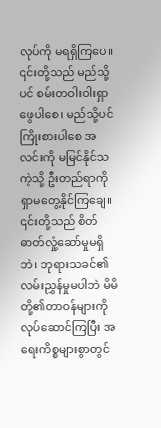လုပ်ကို မရရှိကြပေ။ ၎င်းတို့သည် မည်သို့ပင် စမ်းတဝါးဝါးရှာဖွေပါစေ၊ မည်သို့ပင် ကြိုးစားပါစေ အလင်းကို မမြင်နိုင်သကဲ့သို့ ဦးတည်ရာကို ရှာမတွေ့နိုင်ကြချေ။ ၎င်းတို့သည် စိတ်ဓာတ်လှုံ့ဆော်မှုမရှိဘဲ၊ ဘုရားသခင်၏ လမ်းညွှန်မှုမပါဘဲ မိမိတို့၏တာဝန်များကို လုပ်ဆောင်ကြပြီး အရေးကိစ္စများစွာတွင်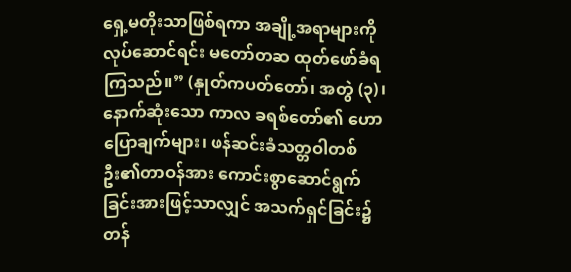ရှေ့မတိုးသာဖြစ်ရကာ အချို့အရာများကို လုပ်ဆောင်ရင်း မတော်တဆ ထုတ်ဖော်ခံရကြသည်။” (နှုတ်ကပတ်တော်၊ အတွဲ (၃)၊ နောက်ဆုံးသော ကာလ ခရစ်တော်၏ ဟောပြောချက်များ၊ ဖန်ဆင်းခံသတ္တဝါတစ်ဦး၏တာဝန်အား ကောင်းစွာဆောင်ရွက်ခြင်းအားဖြင့်သာလျှင် အသက်ရှင်ခြင်း၌ တန်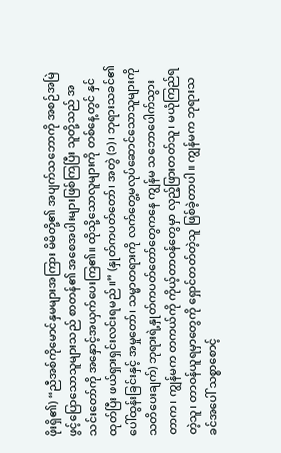ဖိုးရှိ၏) “ညီအစ်ကိုမောင်နှမများအကြား မိမိတို့၏ အပျက်သဘောကို အစဉ်အမြဲ ဖွင့်ပြောသောသူများသည် စာတန်၏ အစေအပါးများဖြစ်ကြပြီး သူတို့သည် အသင်းတော်ကို အနှောင့်အယှက်ပေးကြ၏။ ထိုသို့သောလူများကို တစ်နေ့တွင် နှင်ထုတ်ပြီး ဖယ်ရှားရှင်းလင်းရမည်။” (နှုတ်ကပတ်တော်၊ အတွဲ (၁)၊ ဘုရားသခင်၏ ပေါ်ထွန်းခြင်းနှင့် အမှုတော်၊ သမ္မာတရားကို လက်တွေ့မလုပ်ဆောင်သောသူများကို သတိပေးချက်) ဘုရားရဲ့နှုတ်ကပတ်တော်တွေကနေ ကျွန်မ သဘောပေါက်သွားတာက၊ ကျွန်မက တကယ်ကို ကိုယ့်တာဝန်တွေမှာ လှည့်ဖြားတတ်သူ၊ မယုံကြည်ရတဲ့သူ၊ တာဝန်ယူရမှာတွေကို ရှောင်တတ်တဲ့သူ ဖြစ်ခဲ့တာပါ။ ကျွန်မက ဘုရားသခင်အပေါ် သစ္စာစောင့်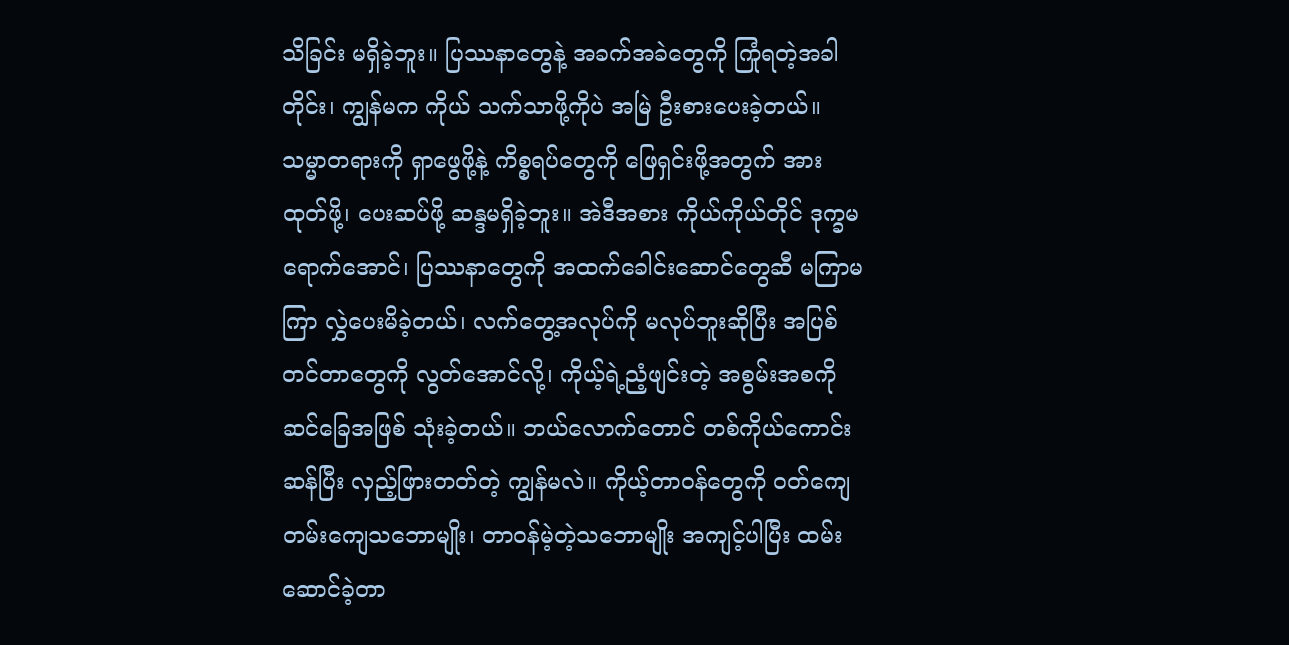သိခြင်း မရှိခဲ့ဘူး။ ပြဿနာတွေနဲ့ အခက်အခဲတွေကို ကြုံရတဲ့အခါတိုင်း၊ ကျွန်မက ကိုယ် သက်သာဖို့ကိုပဲ အမြဲ ဦးစားပေးခဲ့တယ်။ သမ္မာတရားကို ရှာဖွေဖို့နဲ့ ကိစ္စရပ်တွေကို ဖြေရှင်းဖို့အတွက် အားထုတ်ဖို့၊ ပေးဆပ်ဖို့ ဆန္ဒမရှိခဲ့ဘူး။ အဲဒီအစား ကိုယ်ကိုယ်တိုင် ဒုက္ခမရောက်အောင်၊ ပြဿနာတွေကို အထက်ခေါင်းဆောင်တွေဆီ မကြာမကြာ လွှဲပေးမိခဲ့တယ်၊ လက်တွေ့အလုပ်ကို မလုပ်ဘူးဆိုပြီး အပြစ်တင်တာတွေကို လွတ်အောင်လို့၊ ကိုယ့်ရဲ့ညံ့ဖျင်းတဲ့ အစွမ်းအစကို ဆင်ခြေအဖြစ် သုံးခဲ့တယ်။ ဘယ်လောက်တောင် တစ်ကိုယ်ကောင်းဆန်ပြီး လှည့်ဖြားတတ်တဲ့ ကျွန်မလဲ။ ကိုယ့်တာဝန်တွေကို ဝတ်ကျေတမ်းကျေသဘောမျိုး၊ တာဝန်မဲ့တဲ့သဘောမျိုး အကျင့်ပါပြီး ထမ်းဆောင်ခဲ့တာ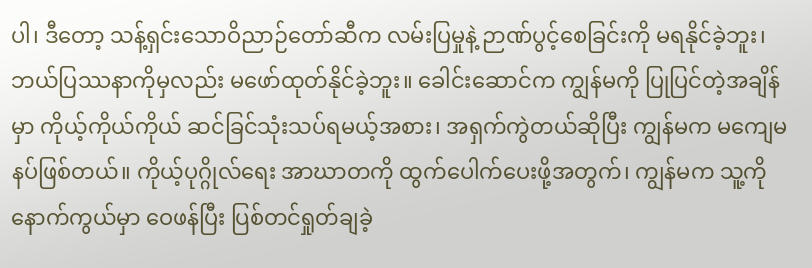ပါ၊ ဒီတော့ သန့်ရှင်းသောဝိညာဉ်တော်ဆီက လမ်းပြမှုနဲ့ ဉာဏ်ပွင့်စေခြင်းကို မရနိုင်ခဲ့ဘူး၊ ဘယ်ပြဿနာကိုမှလည်း မဖော်ထုတ်နိုင်ခဲ့ဘူး။ ခေါင်းဆောင်က ကျွန်မကို ပြုပြင်တဲ့အချိန်မှာ ကိုယ့်ကိုယ်ကိုယ် ဆင်ခြင်သုံးသပ်ရမယ့်အစား၊ အရှက်ကွဲတယ်ဆိုပြီး ကျွန်မက မကျေမနပ်ဖြစ်တယ်။ ကိုယ့်ပုဂ္ဂိုလ်ရေး အာဃာတကို ထွက်ပေါက်ပေးဖို့အတွက်၊ ကျွန်မက သူ့ကို နောက်ကွယ်မှာ ဝေဖန်ပြီး ပြစ်တင်ရှုတ်ချခဲ့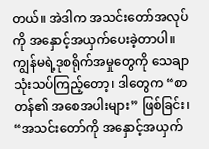တယ်။ အဲဒါက အသင်းတော်အလုပ်ကို အနှောင့်အယှက်ပေးခဲ့တာပါ။ ကျွန်မရဲ့ဒုစရိုက်အမှုတွေကို သေချာသုံးသပ်ကြည့်တော့၊ ဒါတွေက “စာတန်၏ အစေအပါးများ” ဖြစ်ခြင်း၊ “အသင်းတော်ကို အနှောင့်အယှက်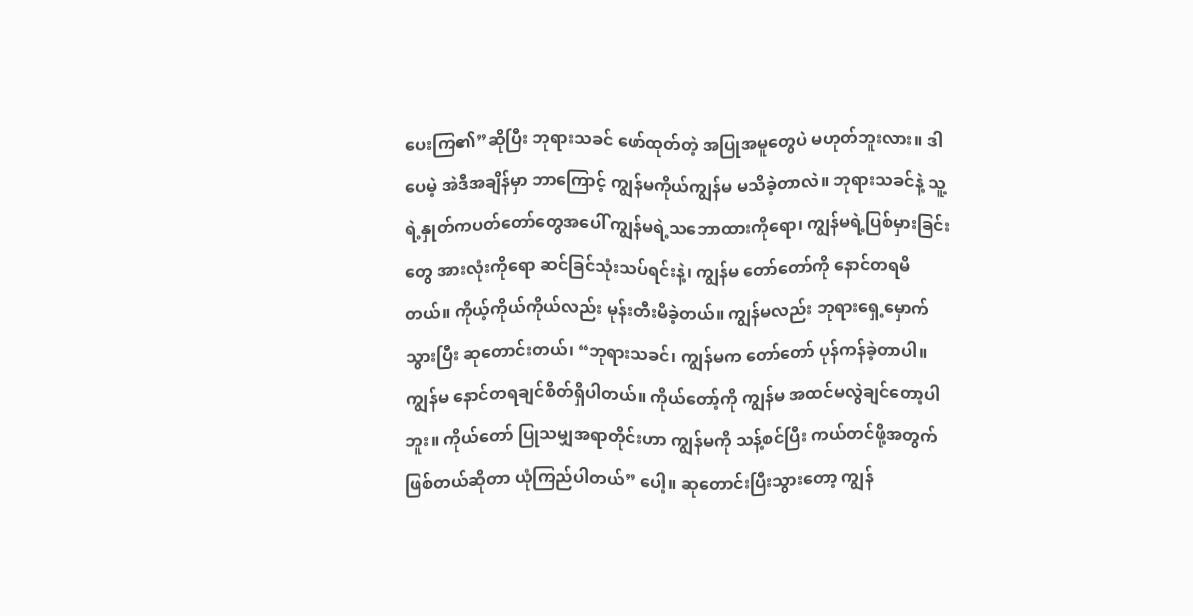ပေးကြ၏”ဆိုပြီး ဘုရားသခင် ဖော်ထုတ်တဲ့ အပြုအမူတွေပဲ မဟုတ်ဘူးလား။ ဒါပေမဲ့ အဲဒီအချိန်မှာ ဘာကြောင့် ကျွန်မကိုယ်ကျွန်မ မသိခဲ့တာလဲ။ ဘုရားသခင်နဲ့ သူ့ရဲ့နှုတ်ကပတ်တော်တွေအပေါ် ကျွန်မရဲ့သဘောထားကိုရော၊ ကျွန်မရဲ့ပြစ်မှားခြင်းတွေ အားလုံးကိုရော ဆင်ခြင်သုံးသပ်ရင်းနဲ့၊ ကျွန်မ တော်တော်ကို နောင်တရမိတယ်။ ကိုယ့်ကိုယ်ကိုယ်လည်း မုန်းတီးမိခဲ့တယ်။ ကျွန်မလည်း ဘုရားရှေ့မှောက် သွားပြီး ဆုတောင်းတယ်၊ “ဘုရားသခင်၊ ကျွန်မက တော်တော် ပုန်ကန်ခဲ့တာပါ။ ကျွန်မ နောင်တရချင်စိတ်ရှိပါတယ်။ ကိုယ်တော့်ကို ကျွန်မ အထင်မလွဲချင်တော့ပါဘူး။ ကိုယ်တော် ပြုသမျှအရာတိုင်းဟာ ကျွန်မကို သန့်စင်ပြီး ကယ်တင်ဖို့အတွက် ဖြစ်တယ်ဆိုတာ ယုံကြည်ပါတယ်” ပေါ့။ ဆုတောင်းပြီးသွားတော့ ကျွန်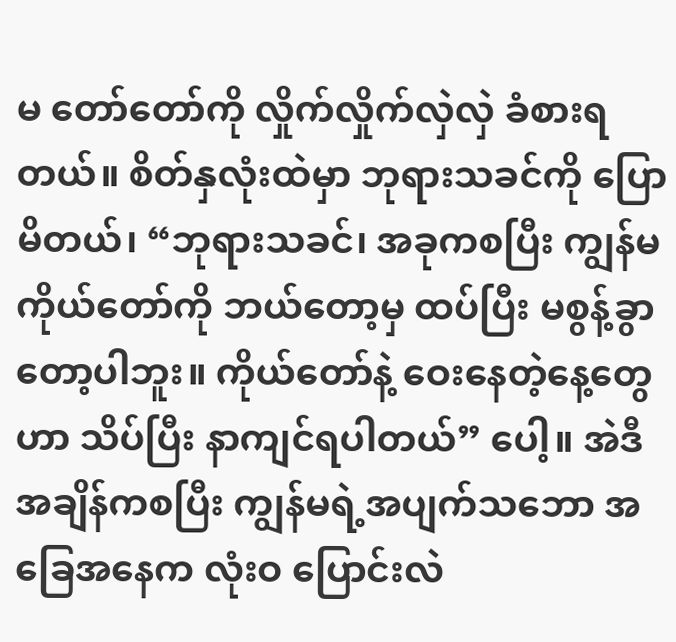မ တော်တော်ကို လှိုက်လှိုက်လှဲလှဲ ခံစားရတယ်။ စိတ်နှလုံးထဲမှာ ဘုရားသခင်ကို ပြောမိတယ်၊ “ဘုရားသခင်၊ အခုကစပြီး ကျွန်မ ကိုယ်တော်ကို ဘယ်တော့မှ ထပ်ပြီး မစွန့်ခွာတော့ပါဘူး။ ကိုယ်တော်နဲ့ ဝေးနေတဲ့နေ့တွေဟာ သိပ်ပြီး နာကျင်ရပါတယ်” ပေါ့။ အဲဒီအချိန်ကစပြီး ကျွန်မရဲ့အပျက်သဘော အခြေအနေက လုံးဝ ပြောင်းလဲ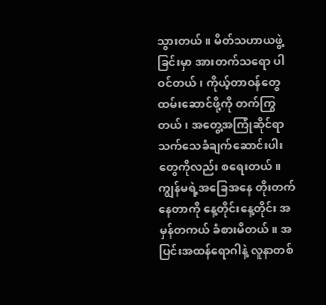သွားတယ်။ မိတ်သဟာယဖွဲ့ခြင်းမှာ အားတက်သရော ပါဝင်တယ်၊ ကိုယ့်တာဝန်တွေ ထမ်းဆောင်ဖို့ကို တက်ကြွတယ်၊ အတွေ့အကြုံဆိုင်ရာ သက်သေခံချက်ဆောင်းပါးတွေကိုလည်း စရေးတယ်။ ကျွန်မရဲ့အခြေအနေ တိုးတက်နေတာကို နေ့တိုင်းနေ့တိုင်း အမှန်တကယ် ခံစားမိတယ်။ အပြင်းအထန်ရောဂါနဲ့ လူနာတစ်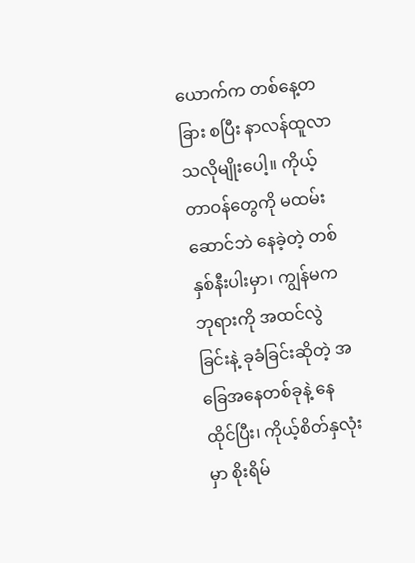ယောက်က တစ်နေ့တခြား စပြီး နာလန်ထူလာသလိုမျိုးပေါ့။ ကိုယ့်တာဝန်တွေကို မထမ်းဆောင်ဘဲ နေခဲ့တဲ့ တစ်နှစ်နီးပါးမှာ၊ ကျွန်မက ဘုရားကို အထင်လွဲခြင်းနဲ့ ခုခံခြင်းဆိုတဲ့ အခြေအနေတစ်ခုနဲ့ နေထိုင်ပြီး၊ ကိုယ့်စိတ်နှလုံးမှာ စိုးရိမ်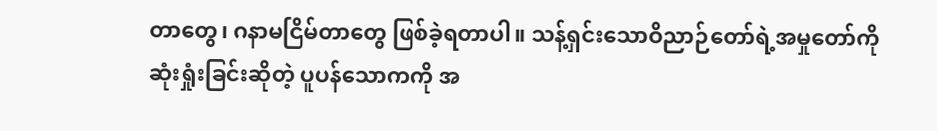တာတွေ၊ ဂနာမငြိမ်တာတွေ ဖြစ်ခဲ့ရတာပါ။ သန့်ရှင်းသောဝိညာဉ်တော်ရဲ့အမှုတော်ကို ဆုံးရှုံးခြင်းဆိုတဲ့ ပူပန်သောကကို အ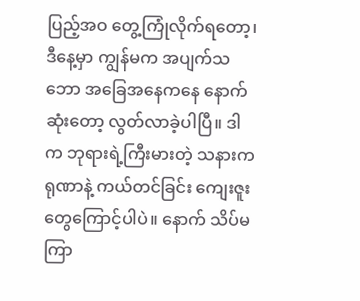ပြည့်အဝ တွေ့ကြုံလိုက်ရတော့၊ ဒီနေ့မှာ ကျွန်မက အပျက်သဘော အခြေအနေကနေ နောက်ဆုံးတော့ လွတ်လာခဲ့ပါပြီ။ ဒါက ဘုရားရဲ့ကြီးမားတဲ့ သနားကရုဏာနဲ့ ကယ်တင်ခြင်း ကျေးဇူးတွေကြောင့်ပါပဲ။ နောက် သိပ်မကြာ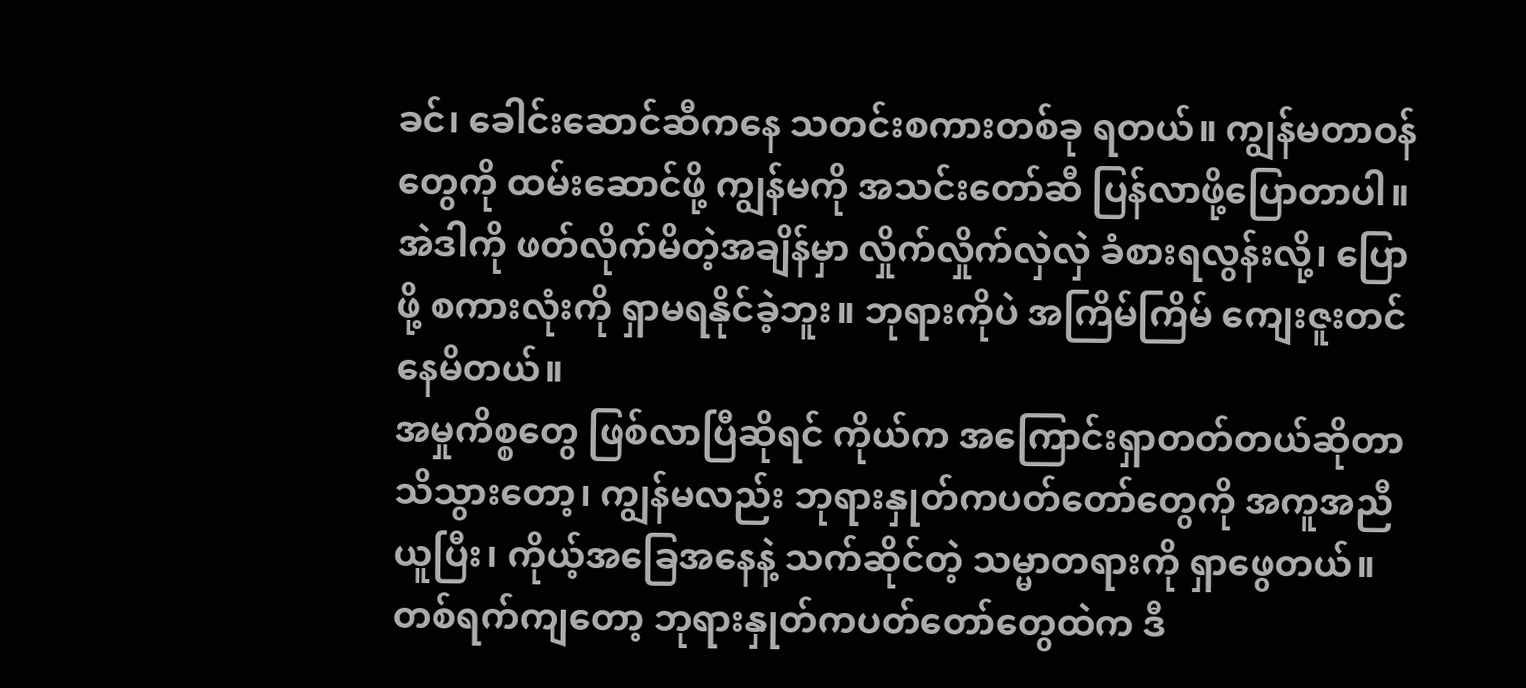ခင်၊ ခေါင်းဆောင်ဆီကနေ သတင်းစကားတစ်ခု ရတယ်။ ကျွန်မတာဝန်တွေကို ထမ်းဆောင်ဖို့ ကျွန်မကို အသင်းတော်ဆီ ပြန်လာဖို့ပြောတာပါ။ အဲဒါကို ဖတ်လိုက်မိတဲ့အချိန်မှာ လှိုက်လှိုက်လှဲလှဲ ခံစားရလွန်းလို့၊ ပြောဖို့ စကားလုံးကို ရှာမရနိုင်ခဲ့ဘူး။ ဘုရားကိုပဲ အကြိမ်ကြိမ် ကျေးဇူးတင်နေမိတယ်။
အမှုကိစ္စတွေ ဖြစ်လာပြီဆိုရင် ကိုယ်က အကြောင်းရှာတတ်တယ်ဆိုတာ သိသွားတော့၊ ကျွန်မလည်း ဘုရားနှုတ်ကပတ်တော်တွေကို အကူအညီယူပြီး၊ ကိုယ့်အခြေအနေနဲ့ သက်ဆိုင်တဲ့ သမ္မာတရားကို ရှာဖွေတယ်။ တစ်ရက်ကျတော့ ဘုရားနှုတ်ကပတ်တော်တွေထဲက ဒီ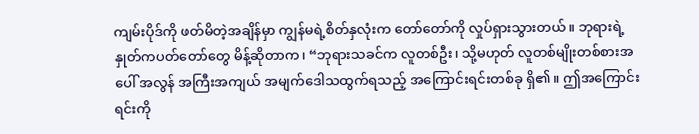ကျမ်းပိုဒ်ကို ဖတ်မိတဲ့အချိန်မှာ ကျွန်မရဲ့စိတ်နှလုံးက တော်တော်ကို လှုပ်ရှားသွားတယ်။ ဘုရားရဲ့နှုတ်ကပတ်တော်တွေ မိန့်ဆိုတာက၊ “ဘုရားသခင်က လူတစ်ဦး၊ သို့မဟုတ် လူတစ်မျိုးတစ်စားအပေါ် အလွန် အကြီးအကျယ် အမျက်ဒေါသထွက်ရသည့် အကြောင်းရင်းတစ်ခု ရှိ၏။ ဤအကြောင်းရင်းကို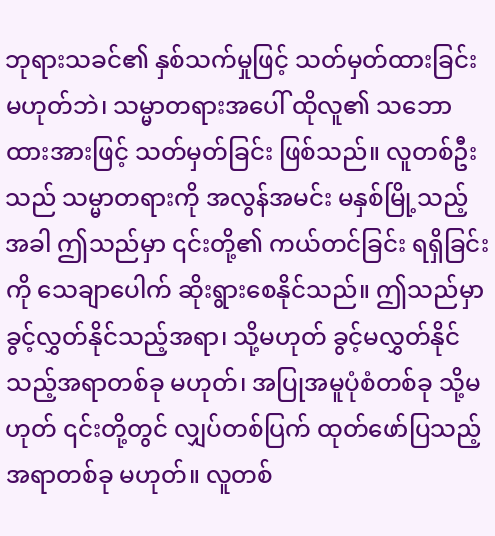ဘုရားသခင်၏ နှစ်သက်မှုဖြင့် သတ်မှတ်ထားခြင်းမဟုတ်ဘဲ၊ သမ္မာတရားအပေါ် ထိုလူ၏ သဘောထားအားဖြင့် သတ်မှတ်ခြင်း ဖြစ်သည်။ လူတစ်ဦးသည် သမ္မာတရားကို အလွန်အမင်း မနှစ်မြို့သည့်အခါ ဤသည်မှာ ၎င်းတို့၏ ကယ်တင်ခြင်း ရရှိခြင်းကို သေချာပေါက် ဆိုးရွားစေနိုင်သည်။ ဤသည်မှာ ခွင့်လွှတ်နိုင်သည့်အရာ၊ သို့မဟုတ် ခွင့်မလွှတ်နိုင်သည့်အရာတစ်ခု မဟုတ်၊ အပြုအမူပုံစံတစ်ခု သို့မဟုတ် ၎င်းတို့တွင် လျှပ်တစ်ပြက် ထုတ်ဖော်ပြသည့် အရာတစ်ခု မဟုတ်။ လူတစ်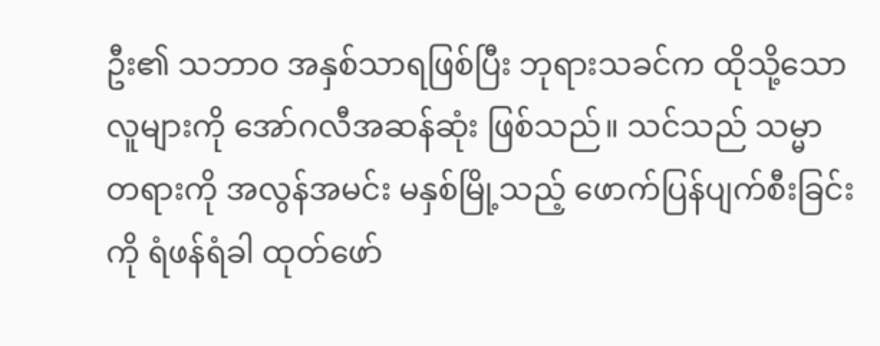ဦး၏ သဘာဝ အနှစ်သာရဖြစ်ပြီး ဘုရားသခင်က ထိုသို့သော လူများကို အော်ဂလီအဆန်ဆုံး ဖြစ်သည်။ သင်သည် သမ္မာတရားကို အလွန်အမင်း မနှစ်မြို့သည့် ဖောက်ပြန်ပျက်စီးခြင်းကို ရံဖန်ရံခါ ထုတ်ဖော်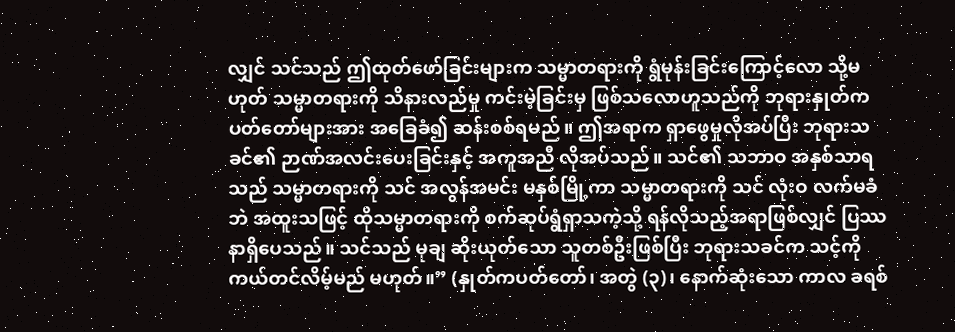လျှင် သင်သည် ဤထုတ်ဖော်ခြင်းများက သမ္မာတရားကို ရွံမုန်းခြင်းကြောင့်လော သို့မဟုတ် သမ္မာတရားကို သိနားလည်မှု ကင်းမဲ့ခြင်းမှ ဖြစ်သလောဟူသည်ကို ဘုရားနှုတ်ကပတ်တော်များအား အခြေခံ၍ ဆန်းစစ်ရမည်။ ဤအရာက ရှာဖွေမှုလိုအပ်ပြီး ဘုရားသခင်၏ ဉာဏ်အလင်းပေးခြင်းနှင့် အကူအညီ လိုအပ်သည်။ သင်၏ သဘာဝ အနှစ်သာရသည် သမ္မာတရားကို သင် အလွန်အမင်း မနှစ်မြို့ကာ သမ္မာတရားကို သင် လုံးဝ လက်မခံဘဲ အထူးသဖြင့် ထိုသမ္မာတရားကို စက်ဆုပ်ရွံရှာသကဲ့သို့ ရန်လိုသည့်အရာဖြစ်လျှင် ပြဿနာရှိပေသည်။ သင်သည် မုချ ဆိုးယုတ်သော သူတစ်ဦးဖြစ်ပြီး ဘုရားသခင်က သင့်ကို ကယ်တင်လိမ့်မည် မဟုတ်။” (နှုတ်ကပတ်တော်၊ အတွဲ (၃)၊ နောက်ဆုံးသော ကာလ ခရစ်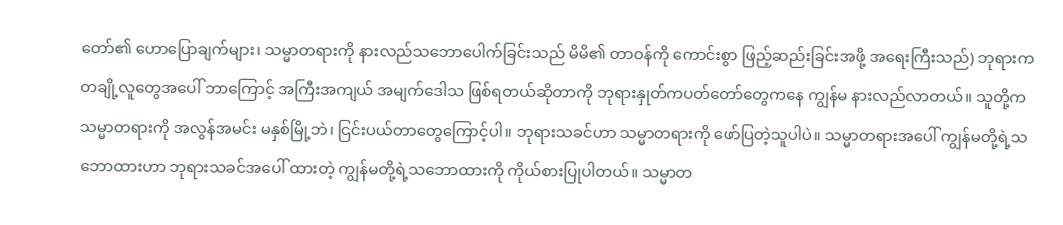တော်၏ ဟောပြောချက်များ၊ သမ္မာတရားကို နားလည်သဘောပေါက်ခြင်းသည် မိမိ၏ တာဝန်ကို ကောင်းစွာ ဖြည့်ဆည်းခြင်းအဖို့ အရေးကြီးသည်) ဘုရားက တချို့လူတွေအပေါ် ဘာကြောင့် အကြီးအကျယ် အမျက်ဒေါသ ဖြစ်ရတယ်ဆိုတာကို ဘုရားနှုတ်ကပတ်တော်တွေကနေ ကျွန်မ နားလည်လာတယ်။ သူတို့က သမ္မာတရားကို အလွန်အမင်း မနှစ်မြို့ဘဲ၊ ငြင်းပယ်တာတွေကြောင့်ပါ။ ဘုရားသခင်ဟာ သမ္မာတရားကို ဖော်ပြတဲ့သူပါပဲ။ သမ္မာတရားအပေါ် ကျွန်မတို့ရဲ့သဘောထားဟာ ဘုရားသခင်အပေါ် ထားတဲ့ ကျွန်မတို့ရဲ့သဘောထားကို ကိုယ်စားပြုပါတယ်။ သမ္မာတ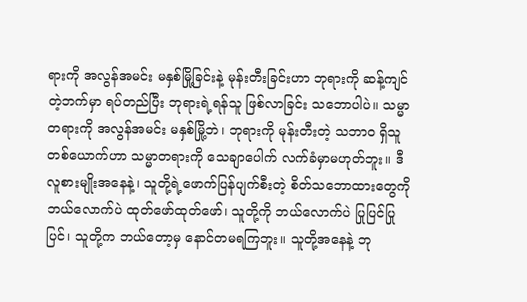ရားကို အလွန်အမင်း မနှစ်မြို့ခြင်းနဲ့ မုန်းတီးခြင်းဟာ ဘုရားကို ဆန့်ကျင်တဲ့ဘက်မှာ ရပ်တည်ပြီး ဘုရားရဲ့ရန်သူ ဖြစ်လာခြင်း သဘောပါပဲ။ သမ္မာတရားကို အလွန်အမင်း မနှစ်မြို့ဘဲ၊ ဘုရားကို မုန်းတီးတဲ့ သဘာဝ ရှိသူတစ်ယောက်ဟာ သမ္မာတရားကို သေချာပေါက် လက်ခံမှာမဟုတ်ဘူး။ ဒီလူစားမျိုးအနေနဲ့၊ သူတို့ရဲ့ဖောက်ပြန်ပျက်စီးတဲ့ စိတ်သဘောထားတွေကို ဘယ်လောက်ပဲ ထုတ်ဖော်ထုတ်ဖော်၊ သူတို့ကို ဘယ်လောက်ပဲ ပြုပြင်ပြုပြင်၊ သူတို့က ဘယ်တော့မှ နောင်တမရကြဘူး။ သူတို့အနေနဲ့ ဘု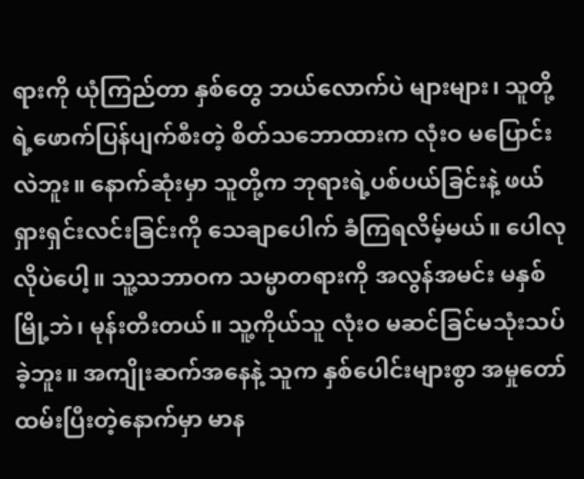ရားကို ယုံကြည်တာ နှစ်တွေ ဘယ်လောက်ပဲ များများ၊ သူတို့ရဲ့ဖောက်ပြန်ပျက်စီးတဲ့ စိတ်သဘောထားက လုံးဝ မပြောင်းလဲဘူး။ နောက်ဆုံးမှာ သူတို့က ဘုရားရဲ့ပစ်ပယ်ခြင်းနဲ့ ဖယ်ရှားရှင်းလင်းခြင်းကို သေချာပေါက် ခံကြရလိမ့်မယ်။ ပေါလုလိုပဲပေါ့။ သူ့သဘာဝက သမ္မာတရားကို အလွန်အမင်း မနှစ်မြို့ဘဲ၊ မုန်းတီးတယ်။ သူ့ကိုယ်သူ လုံးဝ မဆင်ခြင်မသုံးသပ်ခဲ့ဘူး။ အကျိုးဆက်အနေနဲ့ သူက နှစ်ပေါင်းများစွာ အမှုတော်ထမ်းပြီးတဲ့နောက်မှာ မာန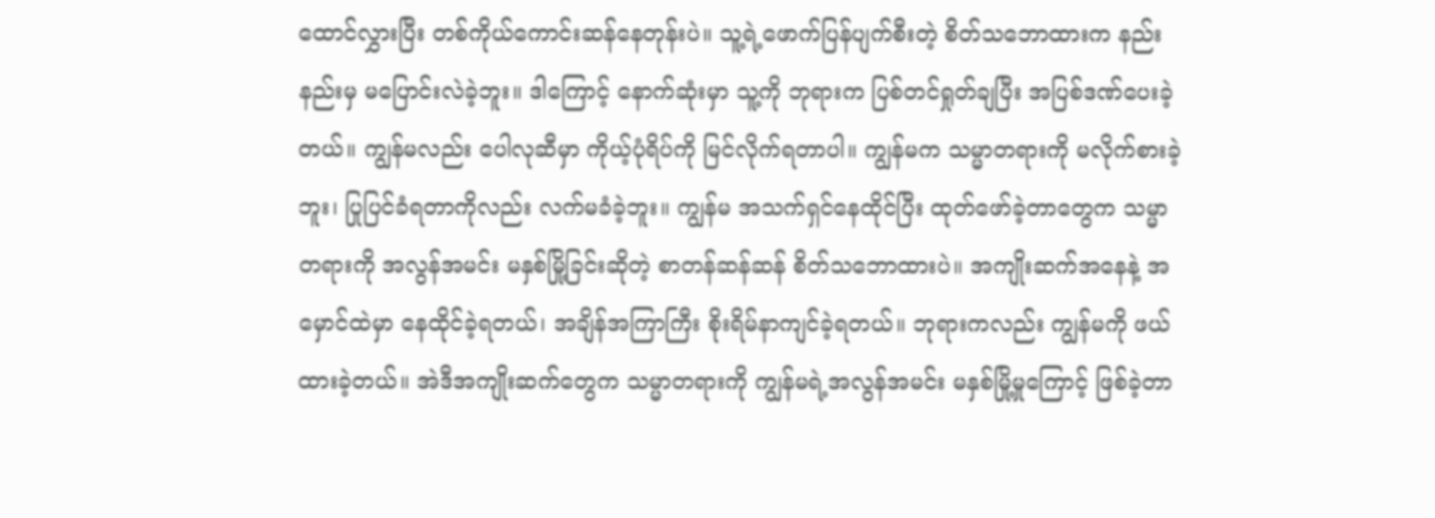ထောင်လွှားပြီး တစ်ကိုယ်ကောင်းဆန်နေတုန်းပဲ။ သူ့ရဲ့ဖောက်ပြန်ပျက်စီးတဲ့ စိတ်သဘောထားက နည်းနည်းမှ မပြောင်းလဲခဲ့ဘူး။ ဒါကြောင့် နောက်ဆုံးမှာ သူ့ကို ဘုရားက ပြစ်တင်ရှုတ်ချပြီး အပြစ်ဒဏ်ပေးခဲ့တယ်။ ကျွန်မလည်း ပေါလုဆီမှာ ကိုယ့်ပုံရိပ်ကို မြင်လိုက်ရတာပါ။ ကျွန်မက သမ္မာတရားကို မလိုက်စားခဲ့ဘူး၊ ပြုပြင်ခံရတာကိုလည်း လက်မခံခဲ့ဘူး။ ကျွန်မ အသက်ရှင်နေထိုင်ပြီး ထုတ်ဖော်ခဲ့တာတွေက သမ္မာတရားကို အလွန်အမင်း မနှစ်မြို့ခြင်းဆိုတဲ့ စာတန်ဆန်ဆန် စိတ်သဘောထားပဲ။ အကျိုးဆက်အနေနဲ့ အမှောင်ထဲမှာ နေထိုင်ခဲ့ရတယ်၊ အချိန်အကြာကြီး စိုးရိမ်နာကျင်ခဲ့ရတယ်။ ဘုရားကလည်း ကျွန်မကို ဖယ်ထားခဲ့တယ်။ အဲဒီအကျိုးဆက်တွေက သမ္မာတရားကို ကျွန်မရဲ့အလွန်အမင်း မနှစ်မြို့မှုကြောင့် ဖြစ်ခဲ့တာ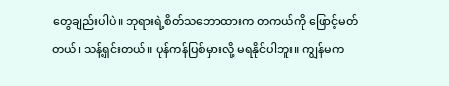တွေချည်းပါပဲ။ ဘုရားရဲ့စိတ်သဘောထားက တကယ်ကို ဖြောင့်မတ်တယ်၊ သန့်ရှင်းတယ်။ ပုန်ကန်ပြစ်မှားလို့ မရနိုင်ပါဘူး။ ကျွန်မက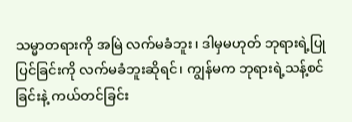သမ္မာတရားကို အမြဲ လက်မခံဘူး၊ ဒါမှမဟုတ် ဘုရားရဲ့ပြုပြင်ခြင်းကို လက်မခံဘူးဆိုရင်၊ ကျွန်မက ဘုရားရဲ့သန့်စင်ခြင်းနဲ့ ကယ်တင်ခြင်း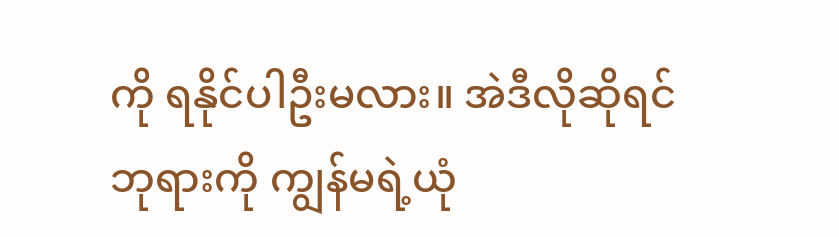ကို ရနိုင်ပါဦးမလား။ အဲဒီလိုဆိုရင် ဘုရားကို ကျွန်မရဲ့ယုံ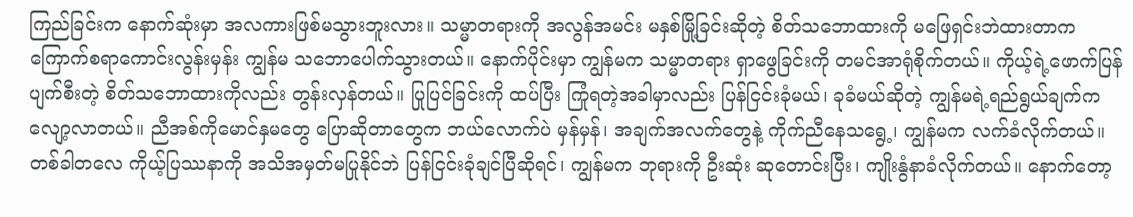ကြည်ခြင်းက နောက်ဆုံးမှာ အလကားဖြစ်မသွားဘူးလား။ သမ္မာတရားကို အလွန်အမင်း မနှစ်မြို့ခြင်းဆိုတဲ့ စိတ်သဘောထားကို မဖြေရှင်းဘဲထားတာက ကြောက်စရာကောင်းလွန်းမှန်း ကျွန်မ သဘောပေါက်သွားတယ်။ နောက်ပိုင်းမှာ ကျွန်မက သမ္မာတရား ရှာဖွေခြင်းကို တမင်အာရုံစိုက်တယ်။ ကိုယ့်ရဲ့ဖောက်ပြန်ပျက်စီးတဲ့ စိတ်သဘောထားကိုလည်း တွန်းလှန်တယ်။ ပြုပြင်ခြင်းကို ထပ်ပြီး ကြုံရတဲ့အခါမှာလည်း ပြန်ငြင်းခုံမယ်၊ ခုခံမယ်ဆိုတဲ့ ကျွန်မရဲ့ရည်ရွယ်ချက်က လျော့လာတယ်။ ညီအစ်ကိုမောင်နှမတွေ ပြောဆိုတာတွေက ဘယ်လောက်ပဲ မှန်မှန်၊ အချက်အလက်တွေနဲ့ ကိုက်ညီနေသရွေ့၊ ကျွန်မက လက်ခံလိုက်တယ်။ တစ်ခါတလေ ကိုယ့်ပြဿနာကို အသိအမှတ်မပြုနိုင်ဘဲ ပြန်ငြင်းခုံချင်ပြီဆိုရင်၊ ကျွန်မက ဘုရားကို ဦးဆုံး ဆုတောင်းပြီး၊ ကျိုးနွံနာခံလိုက်တယ်။ နောက်တော့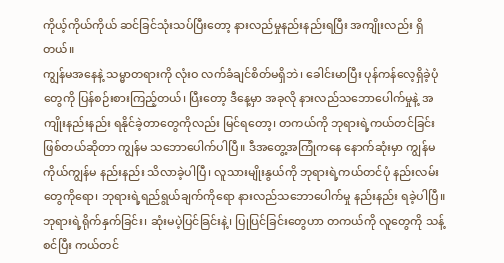ကိုယ့်ကိုယ်ကိုယ် ဆင်ခြင်သုံးသပ်ပြီးတော့ နားလည်မှုနည်းနည်းရပြီး အကျိုးလည်း ရှိတယ်။
ကျွန်မအနေနဲ့ သမ္မာတရားကို လုံးဝ လက်ခံချင်စိတ်မရှိဘဲ၊ ခေါင်းမာပြီး ပုန်ကန်လေ့ရှိခဲ့ပုံတွေကို ပြန်စဉ်းစားကြည့်တယ်၊ ပြီးတော့ ဒီနေ့မှာ အခုလို နားလည်သဘောပေါက်မှုနဲ့ အကျိုးနည်းနည်း ရနိုင်ခဲ့တာတွေကိုလည်း မြင်ရတော့၊ တကယ်ကို ဘုရားရဲ့ကယ်တင်ခြင်း ဖြစ်တယ်ဆိုတာ ကျွန်မ သဘောပေါက်ပါပြီ။ ဒီအတွေ့အကြုံကနေ နောက်ဆုံးမှာ ကျွန်မကိုယ်ကျွန်မ နည်းနည်း သိလာခဲ့ပါပြီ၊ လူသားမျိုးနွယ်ကို ဘုရားရဲ့ကယ်တင်ပုံ နည်းလမ်းတွေကိုရော၊ ဘုရားရဲ့ရည်ရွယ်ချက်ကိုရော နားလည်သဘောပေါက်မှု နည်းနည်း ရခဲ့ပါပြီ။ ဘုရားရဲ့ရိုက်နှက်ခြင်း၊ ဆုံးမပဲ့ပြင်ခြင်းနဲ့၊ ပြုပြင်ခြင်းတွေဟာ တကယ်ကို လူတွေကို သန့်စင်ပြီး ကယ်တင်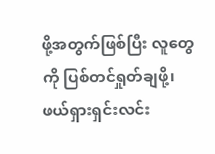ဖို့အတွက်ဖြစ်ပြီး လူတွေကို ပြစ်တင်ရှုတ်ချဖို့၊ ဖယ်ရှားရှင်းလင်း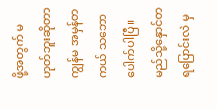ဖို့အတွက် မဟုတ်ဘူးဆိုတာ ကျွန်မ အမှန်တကယ် သဘောပေါက်ပါပြီ။
မည်သို့နှောင်တရပြောင်းလဲ မှ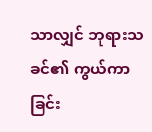သာလျှင် ဘုရားသခင်၏ ကွယ်ကာခြင်း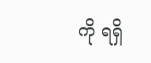ကို ရရှိ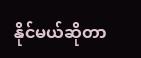နိုင်မယ်ဆိုတာ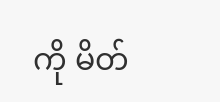ကို မိတ်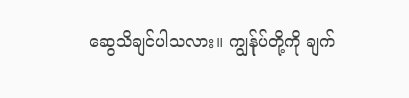ဆွေသိချင်ပါသလား။ ကျွန်ုပ်တို့ကို ချက်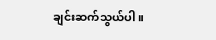ချင်းဆက်သွယ်ပါ။